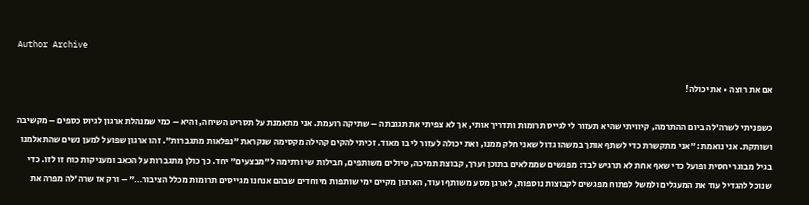Author Archive

אם את רוצה • את יכולה!

כשפניתי לשרה'לה ביום ההתרמה, קיוויתי שהיא תעזור לי לגייס תרומות ותדריך אותי, אך לא צפיתי את תגובתה – שתיקה רועמת. אני מתאמנת על תסריט השיחה, והיא – כמי שמנהלת ארגון לגיוס כספים – מקשיבה ושותקת. אני נואמת: ״אני מתקשרת כדי לשתף אותך במשהו גדול שאני חלק ממנו, ואת יכולה לעזור לי בו מאוד. זכיתי להקים קהילה מקסימה שנקראת "נפלאות מתגברות". זהו ארגון שפועל למען נשים שהתאלמנו בגיל מבוגר יחסית ופועל כדי שאף אחת לא תרגיש לבד: מפגשים שממלאים בתוכן וערך, קבוצת תמיכה, טיולים משותפים, חבילות שי ורתימה ל"מבצעים" יחד. כך כולן מתגברות על הכאב ומעניקות כוח זו לזו. כדי שנוכל להגדיל עוד את המעגלים ולמשל לפתוח מפגשים לקבוצות נוספות, לארגן מסע משותף ועוד, הארגון מקיים ימי שותפות מיוחדים שבהם אנחנו מגייסים תרומות מכלל הציבור…" – ורק אז שרה'לה מפרה את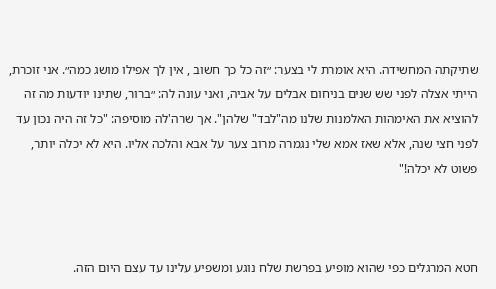שתיקתה המחשידה. היא אומרת לי בצער: ״זה כל כך חשוב , אין לך אפילו מושג כמה״. אני זוכרת, הייתי אצלה לפני שש שנים בניחום אבלים על אביה, ואני עונה לה: ״ברור, שתינו יודעות מה זה להוציא את האימהות האלמנות שלנו מה"לבד" שלהן". אך שרה'לה מוסיפה: "כל זה היה נכון עד לפני חצי שנה, אלא שאז אמא שלי נגמרה מרוב צער על אבא והלכה אליו. היא לא יכלה יותר, פשוט לא יכלה!"



חטא המרגלים כפי שהוא מופיע בפרשת שלח נוגע ומשפיע עלינו עד עצם היום הזה.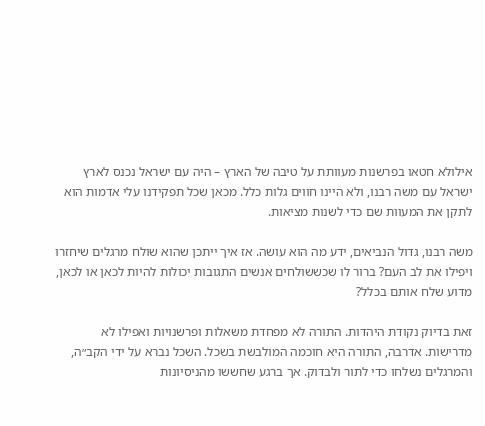אילולא חטאו בפרשנות מעוותת על טיבה של הארץ – היה עם ישראל נכנס לארץ ישראל עם משה רבנו, ולא היינו חווים גלות כלל. מכאן שכל תפקידנו עלי אדמות הוא לתקן את המעוות שם כדי לשנות מציאות.

משה רבנו, גדול הנביאים, ידע מה הוא עושה. אז איך ייתכן שהוא שולח מרגלים שיחזרו ויפילו את לב העם? ברור לו שכששולחים אנשים התגובות יכולות להיות לכאן או לכאן, מדוע שלח אותם בכלל?

זאת בדיוק נקודת היהדות. התורה לא מפחדת משאלות ופרשנויות ואפילו לא מדרישות. אדרבה, התורה היא חוכמה המולבשת בשכל. השכל נברא על ידי הקב״ה, והמרגלים נשלחו כדי לתור ולבדוק. אך ברגע שחששו מהניסיונות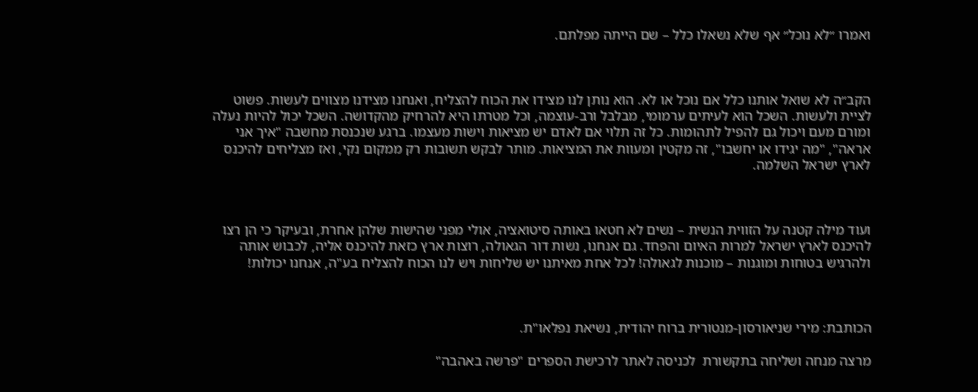ואמרו ״לא נוכל״ אף שלא נשאלו כלל – שם הייתה מפלתם.



הקב״ה לא שואל אותנו כלל אם נוכל או לא. הוא נותן לנו מצידו את הכוח להצליח, ואנחנו מצידנו מצווים לעשות. פשוט לציית ולעשות. השכל הוא לעיתים ערמומי, מבלבל ורב-עוצמה, וכל מטרתו היא להרחיק מהקדושה. השכל יכול להיות נעלה ומורם מעם ויכול גם להפיל לתהומות. כל זה תלוי אם לאדם יש מציאות וישות מעצמו. ברגע שנכנסת מחשבה "איך אני אראה", "מה יגידו או יחשבו", זה מקטין ומעוות את המציאות. מותר לבקש תשובות רק ממקום נקי, ואז מצליחים להיכנס לארץ ישראל השלמה.



ועוד מילה קטנה על הזווית הנשית – נשים לא חטאו באותה סיטואציה, אולי מפני שהישות שלהן אחרת, ובעיקר כי הן רצו להיכנס לארץ ישראל למרות האיום והפחד. גם אנחנו, נשות דור הגאולה, רוצות ארץ כזאת להיכנס אליה, לכבוש אותה ולהרגיש בטוחות ומוגנות – מוכנות לגאולה! לכל אחת מאיתנו יש שליחות ויש לנו הכוח להצליח בע"ה, אנחנו יכולות!



הכותבת: מירי שניאורסון-מנטורית ברוח יהודית, נשיאת נפלאו"ת.

מרצה מנחה ושליחה בתקשורת  לכניסה לאתר לרכישת הספרים "פרשה באהבה"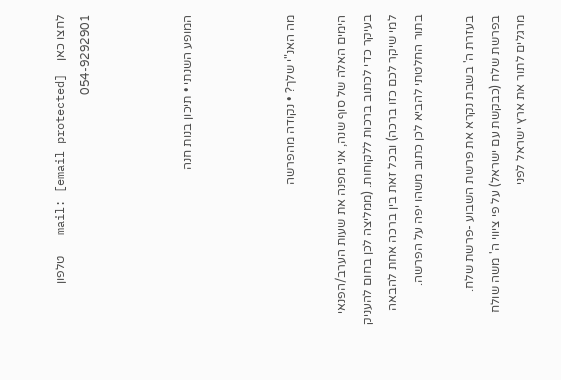לחצו כאן    mail: [email protected]   טלפון 054-9292901



המופע השנתי • תיכון בנות חנה



מה האנ"י שלך? • נקודה מהפרשה

הימים האלה של סוף שנה, אני מפנה את שעות הערב/הפנאי בעיקר כדי לכתוב ברכות ללקוחות. (ממליצה לכן בחום להעניק למי שיקר לכם כזו ברכה) ובכל זאת בין ברכה אחת להבאה בתור החלטתי להביא לכן כתוב משהו יפה על הפרשה.

בעזרת ה' בשבת נקרא את פרשת השבוע -פרשת שלח.
בפרשת שלח (כבקשת עם ישראל) על פי ציווי ה' משה שולח מרגלים לתור את ארץ ישראל לפני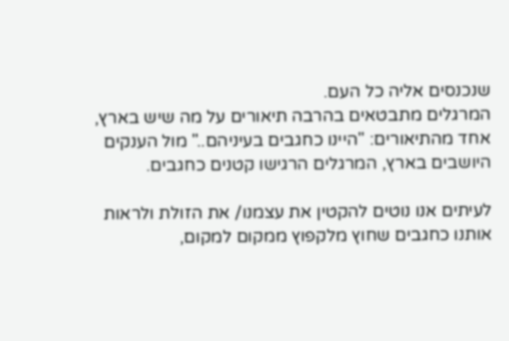שנכנסים אליה כל העם.
המרגלים מתבטאים בהרבה תיאורים על מה שיש בארץ, אחד מהתיאורים: "היינו כחגבים בעיניהם.." מול הענקים היושבים בארץ, המרגלים הרגישו קטנים כחגבים.

לעיתים אנו נוטים להקטין את עצמנו/ את הזולת ולראות אותנו כחגבים שחוץ מלקפוץ ממקום למקום,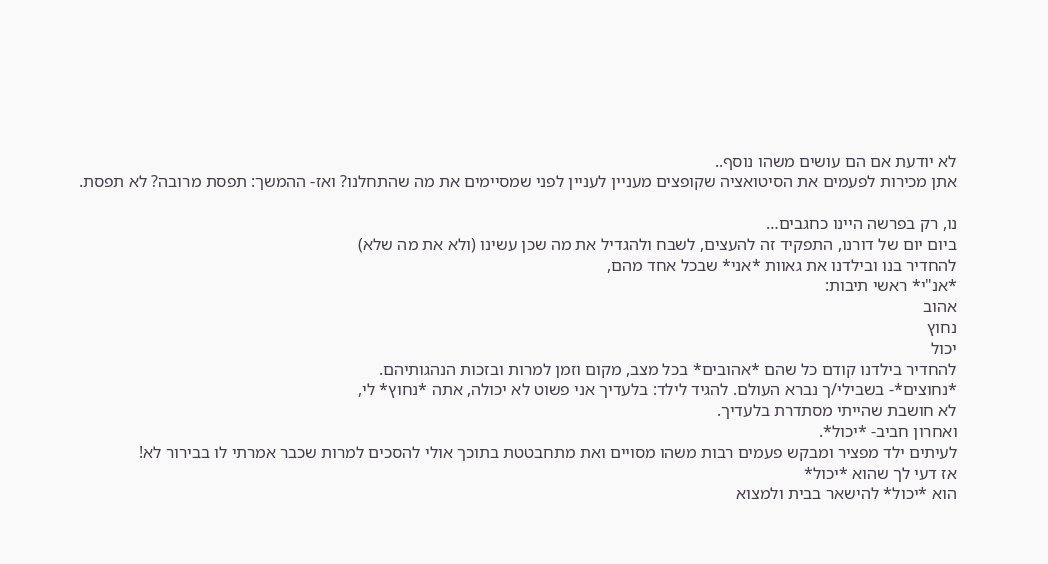לא יודעת אם הם עושים משהו נוסף..
אתן מכירות לפעמים את הסיטואציה שקופצים מעניין לעניין לפני שמסיימים את מה שהתחלנו? ואז- ההמשך: תפסת מרובה? לא תפסת.

נו, רק בפרשה היינו כחגבים…
ביום יום של דורנו, התפקיד זה להעצים, לשבח ולהגדיל את מה שכן עשינו (ולא את מה שלא)
להחדיר בנו ובילדנו את גאוות *אני* שבכל אחד מהם,
*אנ"י* ראשי תיבות:
אהוב
נחוץ
יכול
להחדיר בילדנו קודם כל שהם *אהובים* בכל מצב, מקום וזמן למרות ובזכות הנהגותיהם.
*נחוצים*- בשבילי/ך נברא העולם. להגיד לילד: בלעדיך אני פשוט לא יכולה, אתה *נחוץ* לי,
לא חושבת שהייתי מסתדרת בלעדיך.
ואחרון חביב- *יכול*.
לעיתים ילד מפציר ומבקש פעמים רבות משהו מסויים ואת מתחבטטת בתוכך אולי להסכים למרות שכבר אמרתי לו בבירור לא!
אז דעי לך שהוא *יכול*
הוא *יכול* להישאר בבית ולמצוא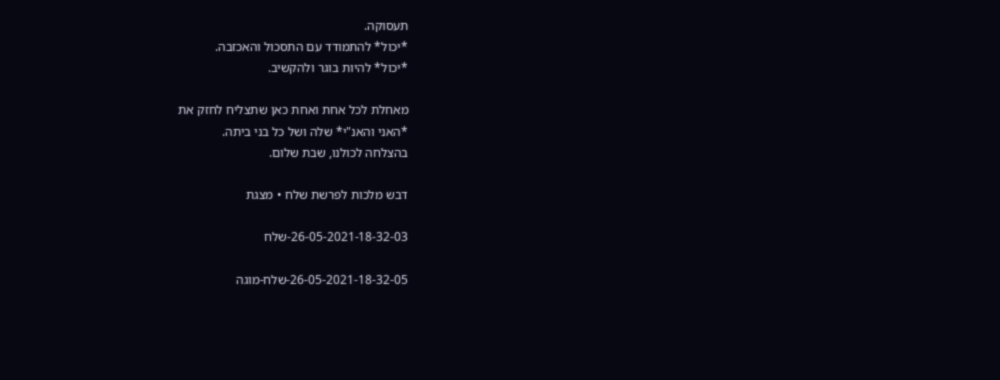תעסוקה.
*יכול* להתמודד עם התסכול והאכזבה.
*יכול* להיות בוגר ולהקשיב.

מאחלת לכל אחת ואחת כאן שתצליח לחזק את
*האני והאנ"י* שלה ושל כל בני ביתה.
בהצלחה לכולנו, שבת שלום.

דבש מלכות לפרשת שלח • מצגת

26-05-2021-18-32-03-שלח

26-05-2021-18-32-05-שלח-מוגה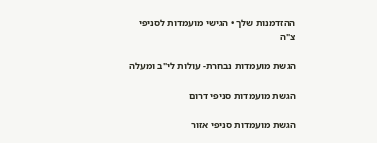ההזדמנות שלך • הגישי מועמדות לסניפי צ"ה

הגשת מועמדות נבחרת- עולות לי"ב ומעלה

הגשת מועמדות סניפי דרום

הגשת מועמדות סניפי אזור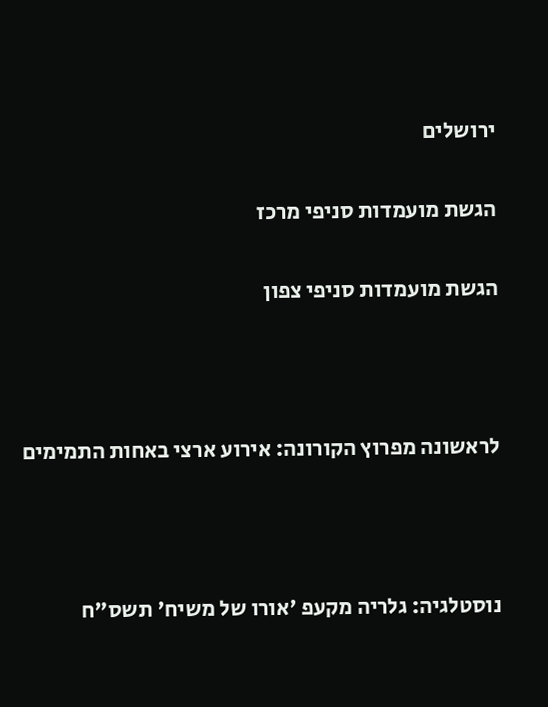ירושלים

הגשת מועמדות סניפי מרכז

הגשת מועמדות סניפי צפון



לראשונה מפרוץ הקורונה: אירוע ארצי באחות התמימים



נוסטלגיה: גלריה מקעפ 'אורו של משיח' תשס"ח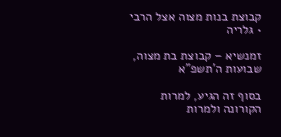קבוצת בנות מצוה אצל הרבי • גלריה

זמנשיא – קבוצת בת מצוה, שבועות ה'תשפ"א

בסוף זה הגיע, למרות הקורונה ולמרות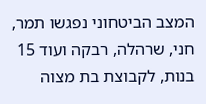המצב הביטחוני נפגשו תמר, חני, שרהלה, רבקה ועוד 15 בנות, לקבוצת בת מצוה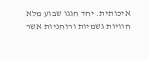איכותית. יחד חגגו שבוע מלא חוויות גשמיות ורוחניות אשר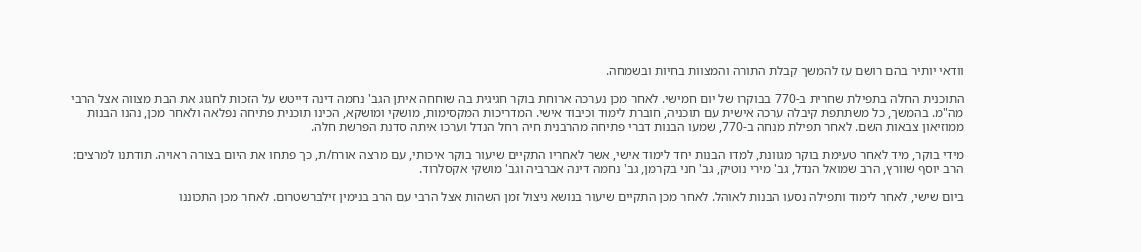וודאי יותיר בהם רושם עז להמשך קבלת התורה והמצוות בחיות ובשמחה.

התוכנית החלה בתפילת שחרית ב-770 בבוקרו של יום חמישי. לאחר מכן נערכה ארוחת בוקר חגיגית בה שוחחה איתן הגב' נחמה דינה דייטש על הזכות לחגוג את הבת מצווה אצל הרבי מה"מ. בהמשך, כל משתתפת קיבלה ערכה אישית עם תוכניה, חוברת לימוד וכיבוד אישי. המדריכות המקסימות, מושקי ומושקא, הכינו תוכנית פתיחה נפלאה ולאחר מכן, נהנו הבנות ממוזיאון צבאות השם. לאחר תפילת מנחה ב-770, שמעו הבנות דברי פתיחה מהרבנית חיה רחל הנדל וערכו איתה סדנת הפרשת חלה.

מידי בוקר, מיד לאחר טעימת בוקר מגוונת, למדו הבנות יחד לימוד אישי, אשר לאחריו התקיים שיעור בוקר איכותי, עם מרצה אורח/ת, כך פתחו את היום בצורה ראויה. תודתנו למרצים: הרב יוסף שוורץ, הרב שמואל הנדל, גב' מירי נוטיק, גב' חני בקרמן, גב' נחמה דינה אברביה וגב' מושקי אקסלרוד.

ביום שישי, לאחר לימוד ותפילה נסעו הבנות לאוהל. לאחר מכן התקיים שיעור בנושא ניצול זמן השהות אצל הרבי עם הרב בנימין זילברשטרום. לאחר מכן התכוננו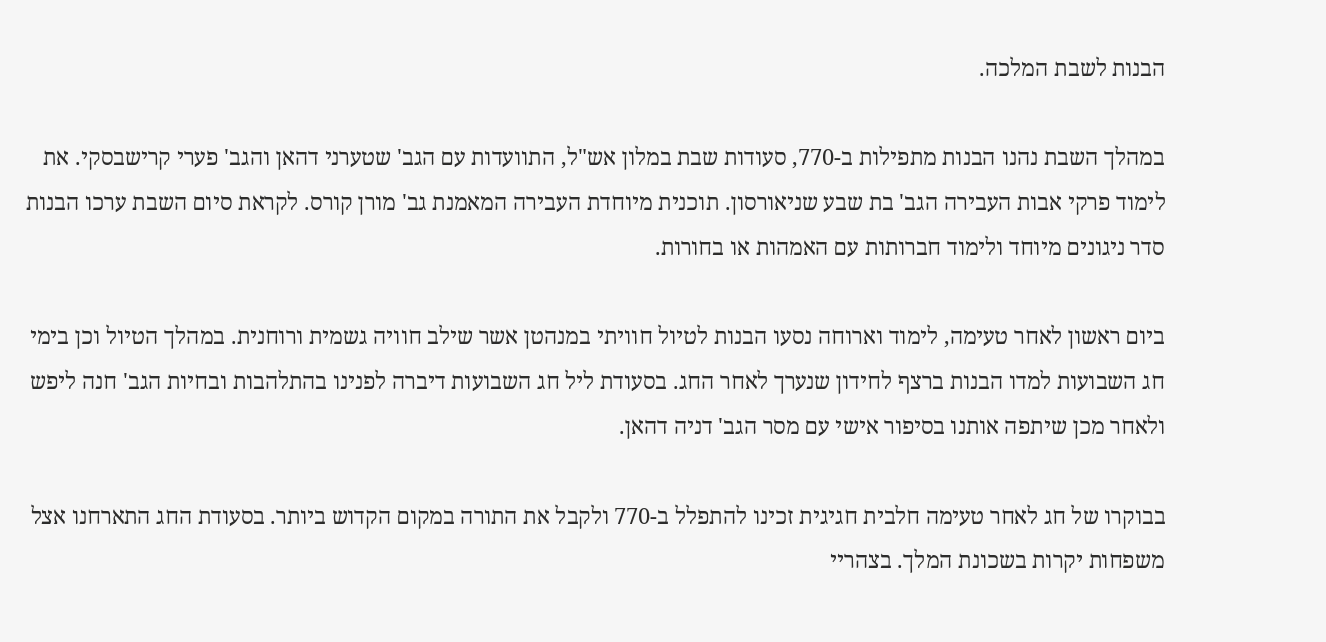הבנות לשבת המלכה.

במהלך השבת נהנו הבנות מתפילות ב-770, סעודות שבת במלון אש"ל, התוועדות עם הגב' שטערני דהאן והגב' פערי קרישבסקי. את לימוד פרקי אבות העבירה הגב' בת שבע שניאורסון. תוכנית מיוחדת העבירה המאמנת גב' מורן קורס. לקראת סיום השבת ערכו הבנות סדר ניגונים מיוחד ולימוד חברותות עם האמהות או בחורות.

ביום ראשון לאחר טעימה, לימוד וארוחה נסעו הבנות לטיול חוויתי במנהטן אשר שילב חוויה גשמית ורוחנית. במהלך הטיול וכן בימי חג השבועות למדו הבנות ברצף לחידון שנערך לאחר החג. בסעודת ליל חג השבועות דיברה לפנינו בהתלהבות ובחיות הגב' חנה ליפש ולאחר מכן שיתפה אותנו בסיפור אישי עם מסר הגב' דניה דהאן.

בבוקרו של חג לאחר טעימה חלבית חגיגית זכינו להתפלל ב-770 ולקבל את התורה במקום הקדוש ביותר. בסעודת החג התארחנו אצל משפחות יקרות בשכונת המלך. בצהריי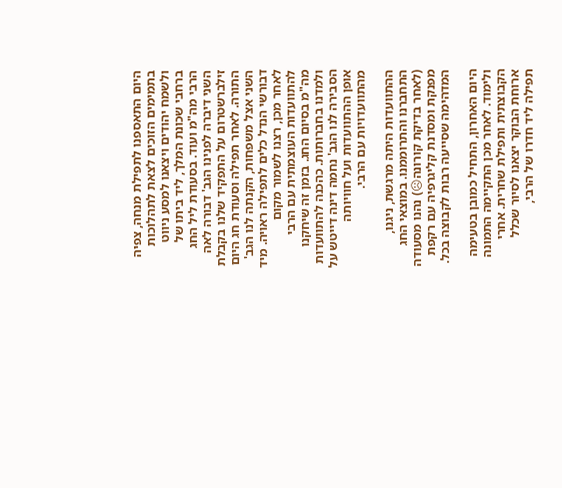היום התאספנו לתפילת מנחה, צפיה בתמימים הזוכים לצאת לתהלוכות ולשמח יהודים ויצאנו למסע ניווט ברחבי שכונת המלך, ליד ביתו של הרבי מה"מ ועוד. בסעודת ליל החג השני דיברה לפנינו הגב' דבורה לאה זילברשטרום על התפקיד שלנו בקבלת התורה. לאחר תפילה וסעודת חג היום השני אצל משפחות, הקנתה לנו הגב' דבורשי הנדל כלים לתפילה ראויה. מיד לאחר מכן, רצנו לשמור מקום להתוועדות העוצמתית עם הרבי מה"מ בסיום החג. בזמן זה שיחקנו ולמדנו בחברותות. כהכנה להתוועדות הסבירה לנו הגב' נחמה דינה דייטש על אופן ההתוועדות ועל חוויותה מהתוועדויות עם הרבי.

ההתוועדות היתה מרגשת, ניגנו, התחברנו והתרוממנו. במוצאי החג (לאחר בדיקת קורונה☹) נהנו מסעודה מפנקת ומסדנת קליגרפיה עם רקפת המדהימה שסייעה רבות לקבוצה בכל.

היום האחרון, התחיל כמובן בטעימה ולימוד. לאחר מכן התקיימה התמונה הקבוצתית ותפילת שחרית. אחרי ארוחת הבוקר יצאנו לסיור שכלל תפילה ליד חדרו של הרבי,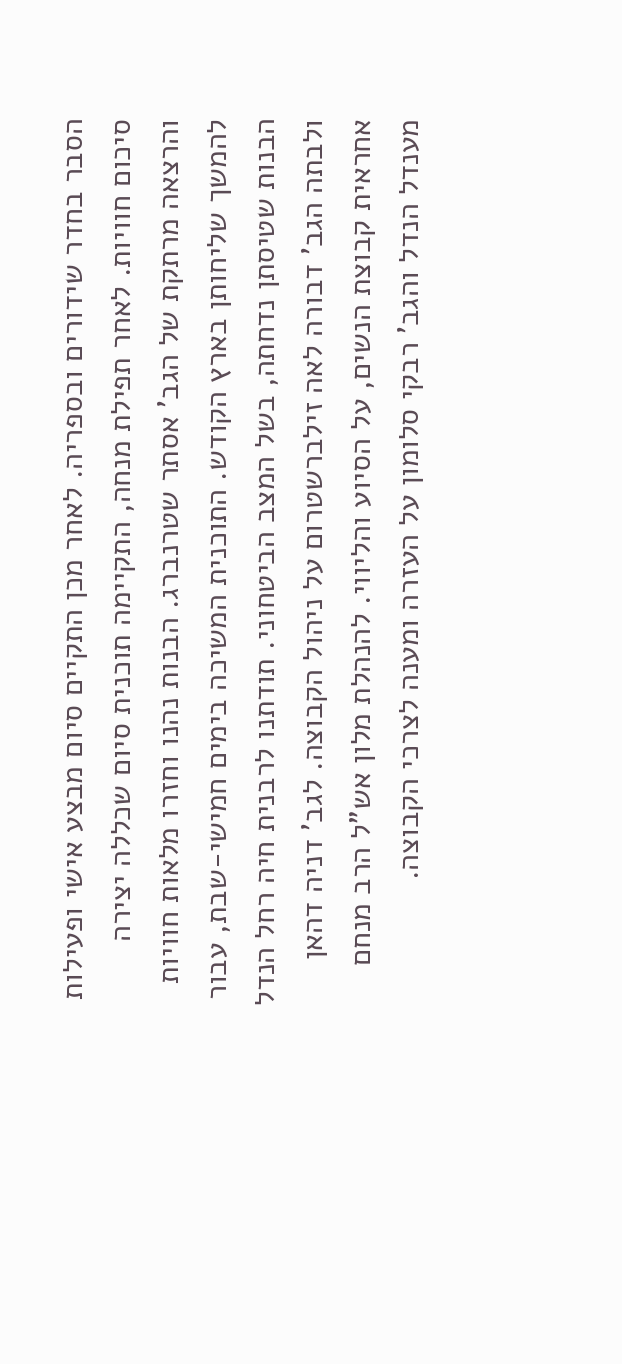הסבר בחדר שידורים ובספריה. לאחר מכן התקיים סיום מבצע אישי ופעילות סיכום חוויות. לאחר תפילת מנחה, התקיימה תוכנית סיום שכללה יצירה והרצאה מרתקת של הגב' אסתר שטרנברג. הבנות נהנו וחזרו מלאות חוויות להמשך שליחותן בארץ הקודש. התוכנית המשיכה בימים חמישי-שבת, עבור הבנות שטיסתן נדחתה, בשל המצב הביטחוני. תודתנו לרבנית חיה רחל הנדל ולבתה הגב' דבורה לאה זילברשטרום על ניהול הקבוצה. לגב' דניה דהאן אחראית קבוצת הנשים, על הסיוע והליווי. להנהלת מלון אש"ל הרב מנחם מענדל הנדל והגב' רבקי סלומון על העזרה ומענה לצרכי הקבוצה.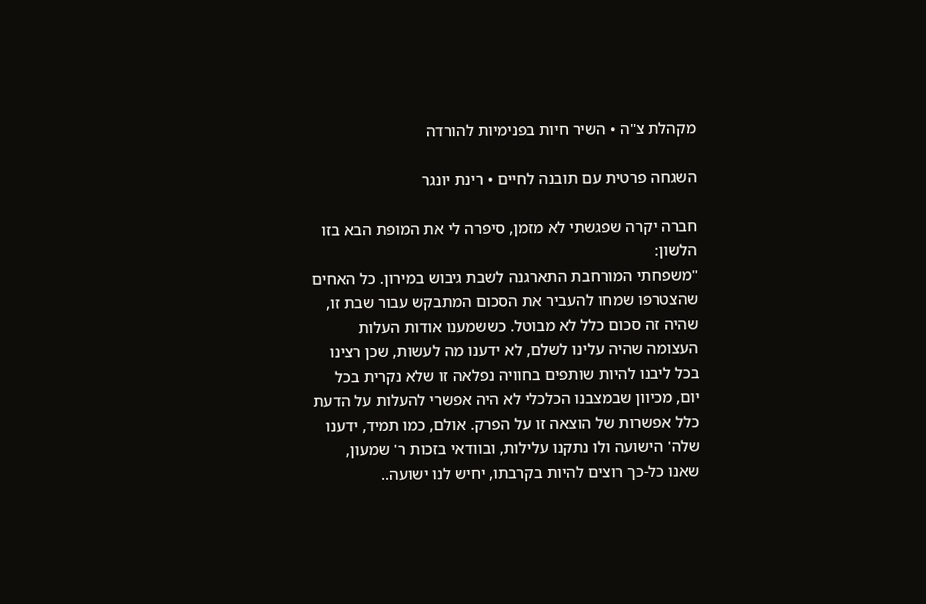מקהלת צ"ה • השיר חיות בפנימיות להורדה

השגחה פרטית עם תובנה לחיים • רינת יונגר

חברה יקרה שפגשתי לא מזמן, סיפרה לי את המופת הבא בזו הלשון:
"משפחתי המורחבת התארגנה לשבת גיבוש במירון. כל האחים שהצטרפו שמחו להעביר את הסכום המתבקש עבור שבת זו, שהיה זה סכום כלל לא מבוטל. כששמענו אודות העלות העצומה שהיה עלינו לשלם, לא ידענו מה לעשות, שכן רצינו בכל ליבנו להיות שותפים בחוויה נפלאה זו שלא נקרית בכל יום, מכיוון שבמצבנו הכלכלי לא היה אפשרי להעלות על הדעת כלל אפשרות של הוצאה זו על הפרק. אולם, כמו תמיד, ידענו שלה' הישועה ולו נתקנו עלילות, ובוודאי בזכות ר' שמעון, שאנו כל-כך רוצים להיות בקרבתו, יחיש לנו ישועה..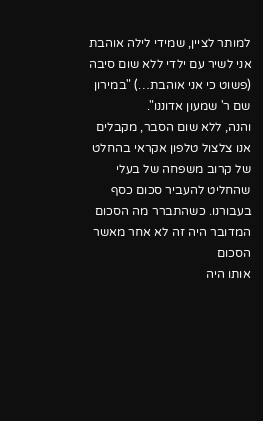למותר לציין, שמידי לילה אוהבת אני לשיר עם ילדי ללא שום סיבה (פשוט כי אני אוהבת…) "במירון שם ר' שמעון אדוננו".
והנה, ללא שום הסבר, מקבלים אנו צלצול טלפון אקראי בהחלט של קרוב משפחה של בעלי שהחליט להעביר סכום כסף בעבורנו. כשהתברר מה הסכום המדובר היה זה לא אחר מאשר הסכום
אותו היה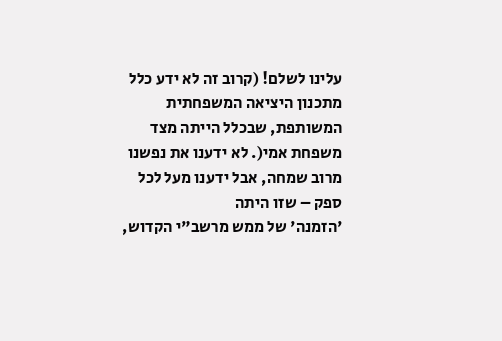עלינו לשלם! (קרוב זה לא ידע כלל מתכנון היציאה המשפחתית המשותפת, שבכלל הייתה מצד משפחת אמי(. לא ידענו את נפשנו מרוב שמחה, אבל ידענו מעל לכל ספק – שזו היתה
'הזמנה' של ממש מרשב"י הקדוש,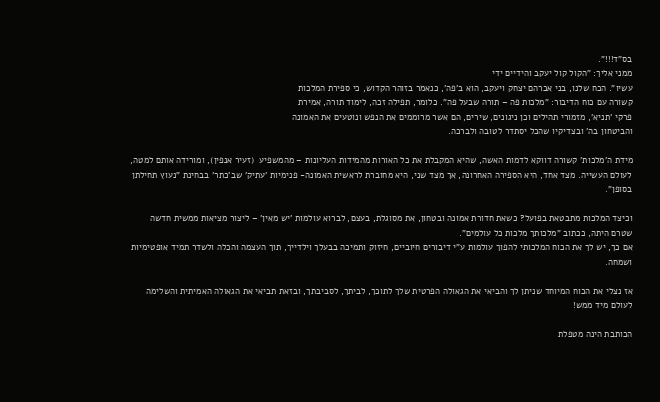בס"ד!!!".
ממני אליך: "הקול קול יעקב והידיים ידי
עשיו". הכח שלנו, בני אברהם יצחק ויעקב, הוא ב'פה', כנאמר בזוהר הקדוש, כי ספירת המלכות
קשורה עם כוח הדיבור: "מלכות פה – תורה שבעל פה". כלומר, תפילה זכה, לימוד תורה, אמירת
פרקי 'תניא', מזמורי תהילים וכן ניגונים, שירים, הם אשר מרוממים את הנפש ונוטעים את האמונה
והביטחון בה' ובצדיקיו שהכל יסתדר לטובה ולברכה.

מידת ה'מלכות' קשורה דווקא לדמות האשה, שהיא המקבלת את כל האורות מהמידות העליונות – מהמשפיע  (זעיר אנפין), ומורידה אותם למטה, לעולם העשייה. מצד אחד, היא הספירה האחרונה, אך מצד שני, היא מחוברת לראשית האמונה- פנימיות 'עתיק' שב'כתר' בבחינת "נעוץ תחילתן בסופן".

וכיצד המלכות מתבטאת בפועל? כשאת חדורת אמונה ובטחון, את מסוגלת, בעצם, לברוא עולמות 'יש מאין' – ליצור מציאות ממשית חדשה שטרם היתה, ככתוב "מלכותך מלכות כל עולמים".
אם כך, יש לך את הכוח המלכותי להפוך עולמות ע"י דיבורים חיוביים, חיזוק ותמיכה בבעלך וילדייך, תוך העצמה והכלה ולשדר תמיד אופטימיות ושמחה.

אז נצלי את הכוח המיוחד שניתן לך והביאי את הגאולה הפרטית שלך לתוכך, לביתך, לסביבתך, ובזאת תביאי את הגאולה האמיתית והשלימה לעולם מיד ממש!

הכותבת הינה מטפלת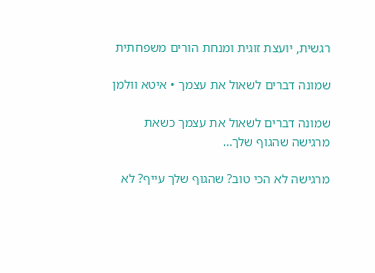רגשית, יועצת זוגית ומנחת הורים משפחתית

שמונה דברים לשאול את עצמך • איטא וולמן

שמונה דברים לשאול את עצמך כשאת מרגישה שהגוף שלך…

מרגישה לא הכי טוב? שהגוף שלך עייף? לא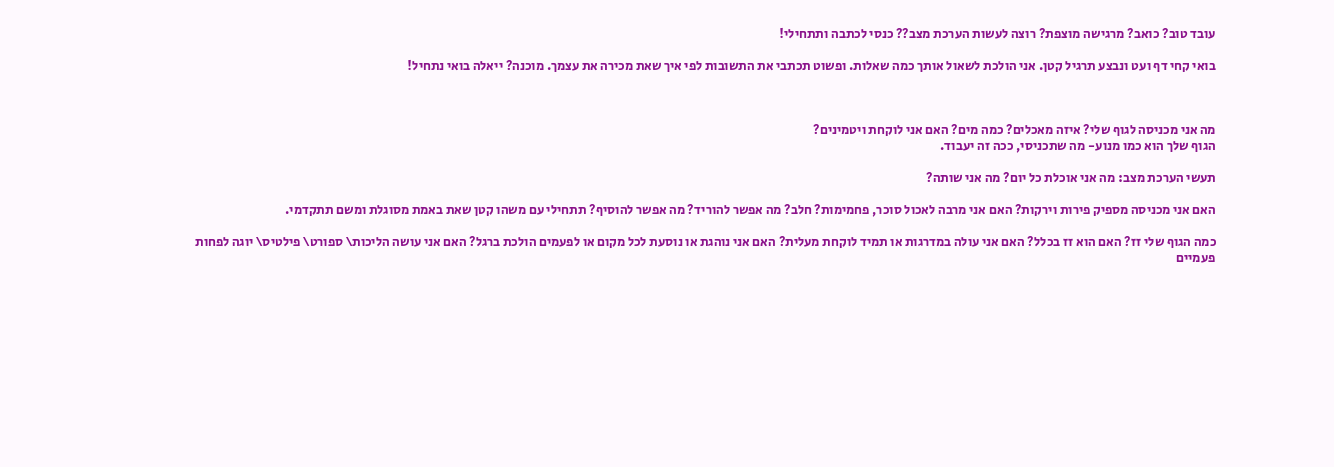עובד טוב? כואב? מרגישה מוצפת? רוצה לעשות הערכת מצב?? כנסי לכתבה ותתחילי!

בואי קחי דף ועט ונבצע תרגיל קטן. אני הולכת לשאול אותך כמה שאלות. ופשוט תכתבי את התשובות לפי איך שאת מכירה את עצמך. מוכנה? ייאלה בואי נתחיל!



מה אני מכניסה לגוף שלי? איזה מאכלים? כמה מים? האם אני לוקחת ויטמינים?
הגוף שלך הוא כמו מנוע- מה שתכניסי, ככה זה יעבוד.

תעשי הערכת מצב: מה אני אוכלת כל יום? מה אני שותה?

האם אני מכניסה מספיק פירות וירקות? האם אני מרבה לאכול סוכר, פחמימות? חלב? מה אפשר להוריד? מה אפשר להוסיף? תתחילי עם משהו קטן שאת באמת מסוגלת ומשם תתקדמי.

כמה הגוף שלי זז? האם הוא זז בכלל? האם אני עולה במדרגות או תמיד לוקחת מעלית? האם אני נוהגת או נוסעת לכל מקום או לפעמים הולכת ברגל? האם אני עושה הליכות\ ספורט\ פילטיס\ יוגה לפחות פעמיים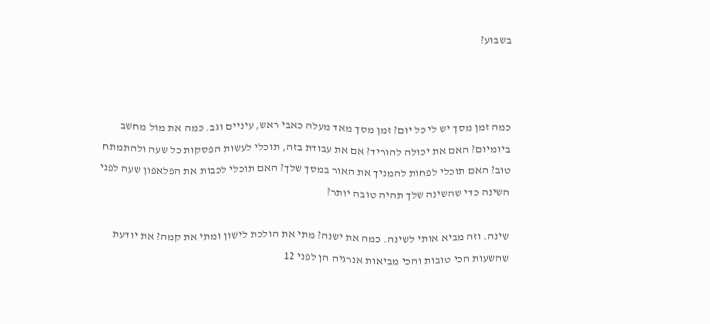בשבוע?



כמה זמן מסך יש לי כל יום? זמן מסך מאד מעלה כאבי ראש, עיניים וגב. כמה את מול מחשב ביומיום? האם את יכולה להוריד? אם את עבודת בזה, תוכלי לעשות הפסקות כל שעה ולהתמתח טוב? האם תוכלי לפחות להמניך את האור במסך שלך? האם תוכלי לכבות את הפלאפון שעה לפני השינה כדי שהשינה שלך תהיה טובה יותר?

שינה. וזה מביא אותי לשינה. כמה את ישנה? מתי את הולכת לישון ומתי את קמה? את יודעת שהשעות הכי טובות והכי מביאות אנרגיה הן לפני 12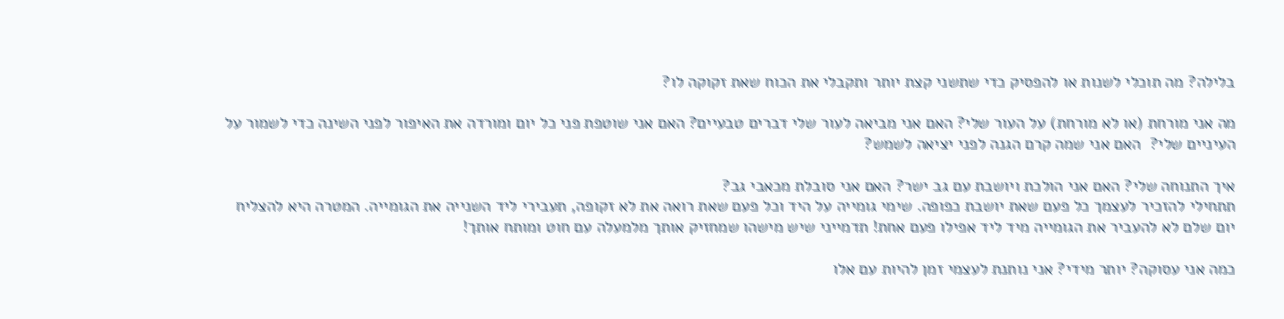בלילה? מה תוכלי לשנות או להפסיק כדי שתשני קצת יותר ותקבלי את הכוח שאת זקוקה לו?

מה אני מורחת (או לא מורחת) על העור שלי? האם אני מביאה לעור שלי דברים טבעיים? האם אני שוטפת פני כל יום ומורדה את האיפור לפני השינה כדי לשמור על העיניים שלי?  האם אני שמה קרם הגנה לפני יציאה לשמש?

איך התנוחה שלי? האם אני הולכת ויושבת עם גב ישר? האם אני סובלת מכאבי גב?
תתחילי להזכיר לעצמך כל פעם שאת יושבת כפופה. שימי גומייה על היד וכל פעם שאת רואה את לא זקופה, תעבירי ליד השנייה את הגומייה. המטרה היא להצליח יום שלם לא להעביר את הגומייה מיד ליד אפילו פעם אחת! תדמייני שיש מישהו שמחזיק אותך מלמעלה עם חוט ומותח אותך!

כמה אני עסוקה? יותר מידי? אני נותנת לעצמי זמן להיות עם אלו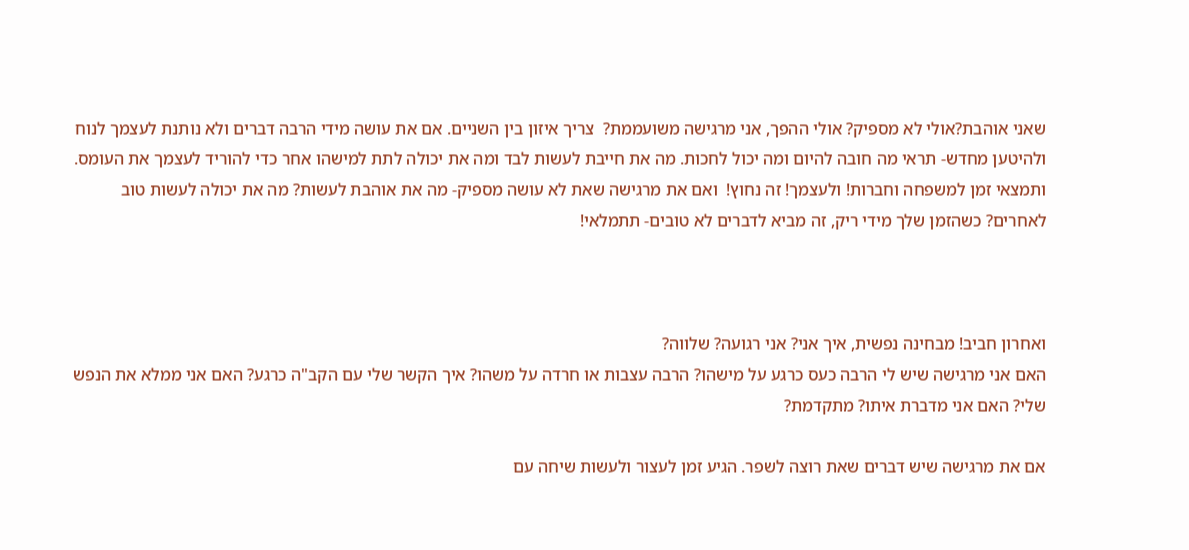שאני אוהבת?אולי לא מספיק? אולי ההפך, אני מרגישה משועממת?  צריך איזון בין השניים. אם את עושה מידי הרבה דברים ולא נותנת לעצמך לנוח ולהיטען מחדש- תראי מה חובה להיום ומה יכול לחכות. מה את חייבת לעשות לבד ומה את יכולה לתת למישהו אחר כדי להוריד לעצמך את העומס. ותמצאי זמן למשפחה וחברות! ולעצמך! זה נחוץ!  ואם את מרגישה שאת לא עושה מספיק- מה את אוהבת לעשות? מה את יכולה לעשות טוב לאחרים? כשהזמן שלך מידי ריק, זה מביא לדברים לא טובים- תתמלאי!



ואחרון חביב! מבחינה נפשית, איך אני? אני רגועה? שלווה?
האם אני מרגישה שיש לי הרבה כעס כרגע על מישהו? הרבה עצבות או חרדה על משהו? איך הקשר שלי עם הקב"ה כרגע? האם אני ממלא את הנפש שלי? האם אני מדברת איתו? מתקדמת?

אם את מרגישה שיש דברים שאת רוצה לשפר. הגיע זמן לעצור ולעשות שיחה עם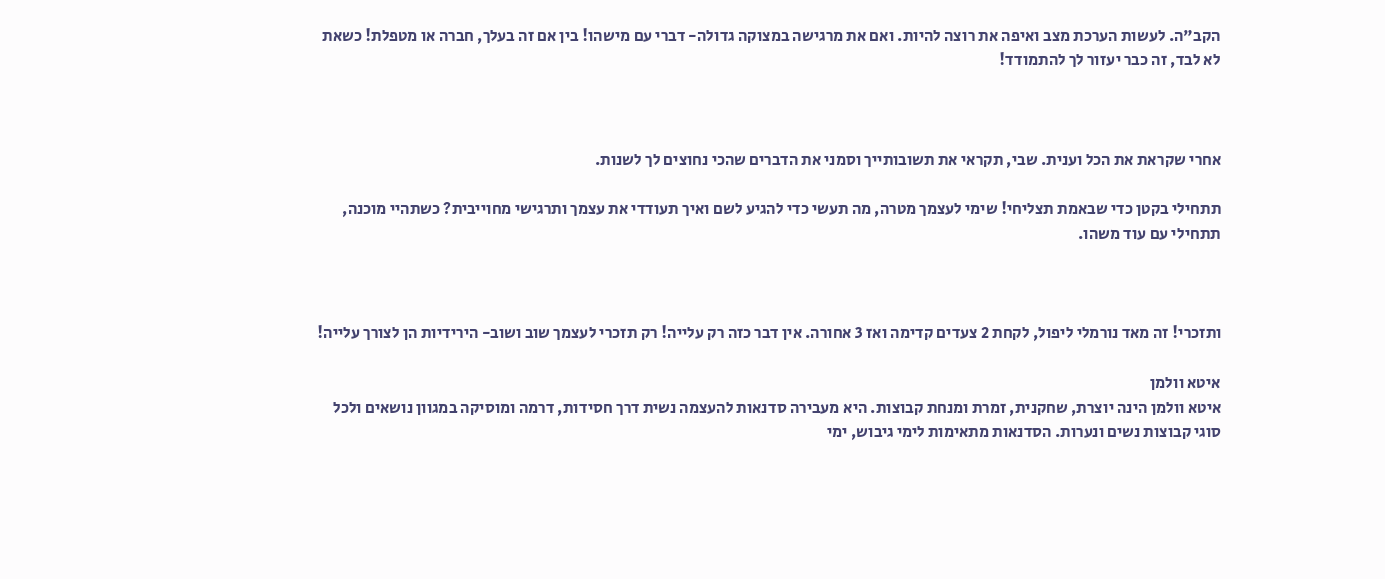הקב"ה. לעשות הערכת מצב ואיפה את רוצה להיות. ואם את מרגישה במצוקה גדולה- דברי עם מישהו! בין אם זה בעלך, חברה או מטפלת! כשאת לא לבד, זה כבר יעזור לך להתמודד!



אחרי שקראת את הכל וענית. שבי, תקראי את תשובותייך וסמני את הדברים שהכי נחוצים לך לשנות.

תתחילי בקטן כדי שבאמת תצליחי! שימי לעצמך מטרה, מה תעשי כדי להגיע לשם ואיך תעודדי את עצמך ותרגישי מחוייבית? כשתהיי מוכנה, תתחילי עם עוד משהו.



ותזכרי! זה מאד נורמלי ליפול, לקחת 2 צעדים קדימה ואז 3 אחורה. אין דבר כזה רק עלייה! רק תזכרי לעצמך שוב ושוב- הירידיות הן לצורך עלייה!

איטא וולמן
איטא וולמן הינה יוצרת, שחקנית, זמרת ומנחת קבוצות. היא מעבירה סדנאות להעצמה נשית דרך חסידות, דרמה ומוסיקה במגוון נושאים ולכל סוגי קבוצות נשים ונערות. הסדנאות מתאימות לימי גיבוש, ימי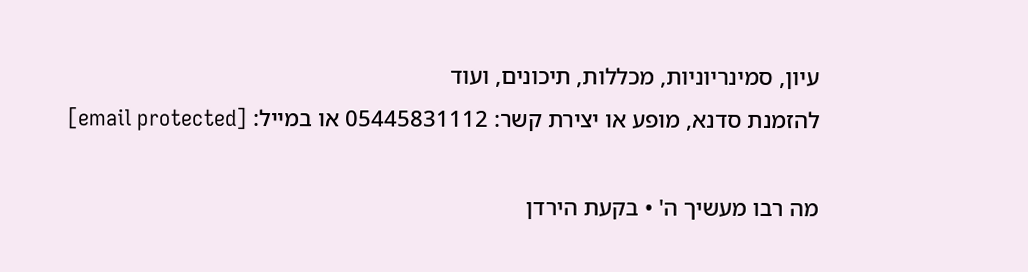עיון, סמינריוניות, מכללות, תיכונים, ועוד
להזמנת סדנא, מופע או יצירת קשר: 05445831112 או במייל: [email protected]

מה רבו מעשיך ה' • בקעת הירדן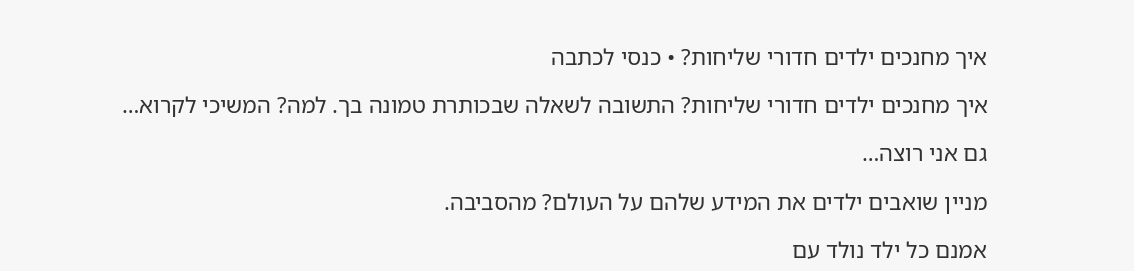איך מחנכים ילדים חדורי שליחות? • כנסי לכתבה

איך מחנכים ילדים חדורי שליחות? התשובה לשאלה שבכותרת טמונה בך. למה? המשיכי לקרוא…

גם אני רוצה…

מניין שואבים ילדים את המידע שלהם על העולם? מהסביבה.

אמנם כל ילד נולד עם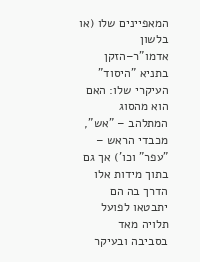המאפיינים שלו (או בלשון אדמו"ר–הזקן בתניא "היסוד" העיקרי שלו: האם הוא מהסוג המתלהב – "אש", מכבדי הראש – "עפר" וכו') אך גם בתוך מידות אלו הדרך בה הם יתבטאו לפועל תלויה מאד בסביבה ובעיקר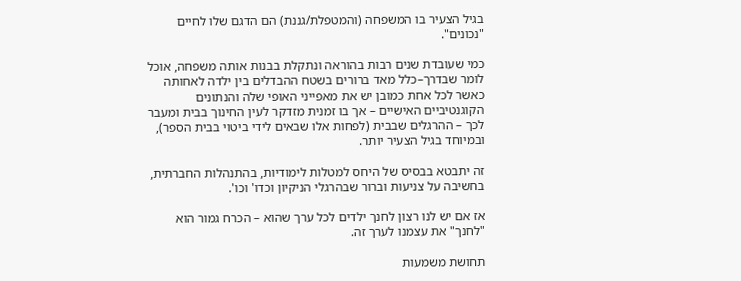בגיל הצעיר בו המשפחה (והמטפלת/גננת) הם הדגם שלו לחיים "נכונים".

כמי שעובדת שנים רבות בהוראה ונתקלת בבנות אותה משפחה, אוכל לומר שבדרך–כלל מאד ברורים בשטח ההבדלים בין ילדה לאחותה כאשר לכל אחת כמובן יש את מאפייני האופי שלה והנתונים הקוגנטיביים האישיים – אך בו זמנית מזדקר לעין החינוך בבית ומעבר לכך – ההרגלים שבבית (לפחות אלו שבאים לידי ביטוי בבית הספר), ובמיוחד בגיל הצעיר יותר.

זה יתבטא בבסיס של היחס למטלות לימודיות, בהתנהלות החברתית, בחשיבה על צניעות וברור שבהרגלי הניקיון וכדו' וכו'.

אז אם יש לנו רצון לחנך ילדים לכל ערך שהוא – הכרח גמור הוא "לחנך" את עצמנו לערך זה.

תחושת משמעות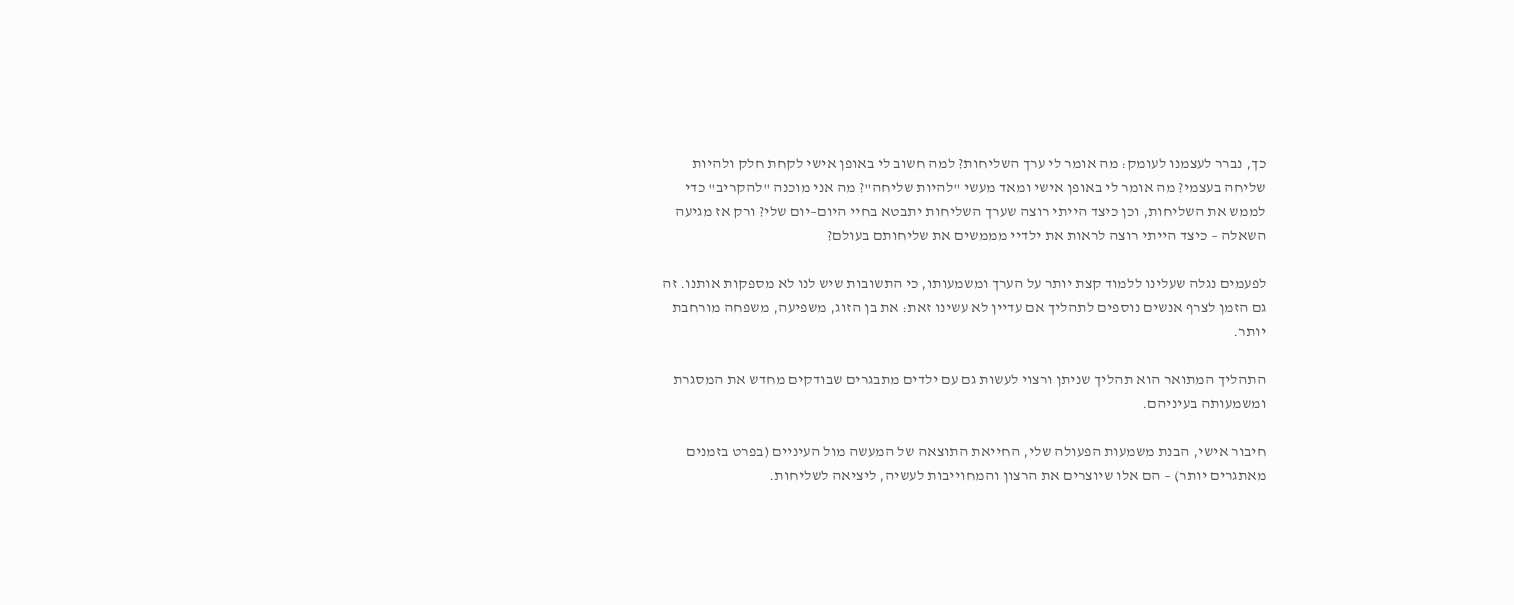כך, נברר לעצמנו לעומק: מה אומר לי ערך השליחות? למה חשוב לי באופן אישי לקחת חלק ולהיות שליחה בעצמי? מה אומר לי באופן אישי ומאד מעשי "להיות שליחה"? מה אני מוכנה "להקריב" כדי לממש את השליחות, וכן כיצד הייתי רוצה שערך השליחות יתבטא בחיי היום–יום שלי? ורק אז מגיעה השאלה – כיצד הייתי רוצה לראות את ילדיי מממשים את שליחותם בעולם?

לפעמים נגלה שעלינו ללמוד קצת יותר על הערך ומשמעותו, כי התשובות שיש לנו לא מספקות אותנו. זה גם הזמן לצרף אנשים נוספים לתהליך אם עדיין לא עשינו זאת: את בן הזוג, משפיעה, משפחה מורחבת יותר.

התהליך המתואר הוא תהליך שניתן ורצוי לעשות גם עם ילדים מתבגרים שבודקים מחדש את המסגרת ומשמעותה בעיניהם.

חיבור אישי, הבנת משמעות הפעולה שלי, החייאת התוצאה של המעשה מול העיניים (בפרט בזמנים מאתגרים יותר) – הם אלו שיוצרים את הרצון והמחוייבות לעשיה, ליציאה לשליחות.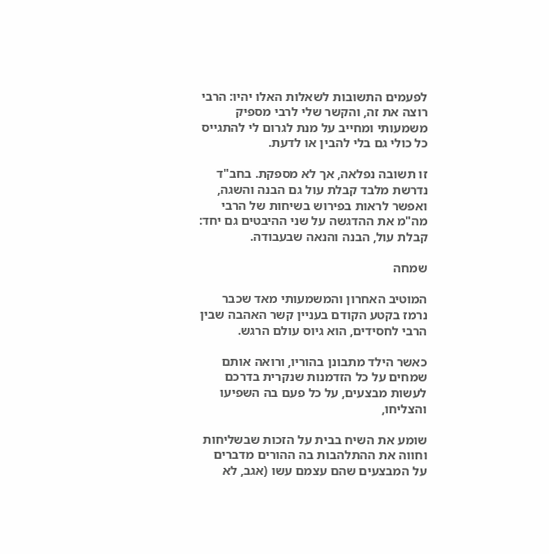לפעמים התשובות לשאלות האלו יהיו: הרבי רוצה את זה, והקשר שלי לרבי מספיק משמעותי ומחייב על מנת לגרום לי להתגייס כל כולי גם בלי להבין או לדעת.

זו תשובה נפלאה, אך לא מספקת. בחב"ד נדרשת מלבד קבלת עול גם הבנה והשגה, ואפשר לראות בפירוש בשיחות של הרבי מה"מ את ההדגשה על שני ההיבטים גם יחד: קבלת עול, הבנה והנאה שבעבודה.

שמחה

המוטיב האחרון והמשמעותי מאד שכבר נרמז בקטע הקודם בעניין קשר האהבה שבין הרבי לחסידים, הוא גיוס עולם הרגש.

כאשר הילד מתבונן בהוריו, ורואה אותם שמחים על כל הזדמנות שנקרית בדרכם לעשות מבצעים, על כל פעם בה השפיעו והצליחו,

שומע את השיח בבית על הזכות שבשליחות וחווה את ההתלהבות בה ההורים מדברים על המבצעים שהם עצמם עשו (אגב, לא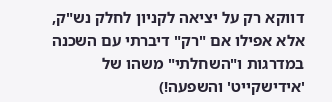דווקא רק על יציאה לקניון לחלק נש"ק, אלא אפילו אם "רק" דיברתי עם השכנה במדרגות ו"השחלתי" משהו של 'אידישקייט' והשפעה!)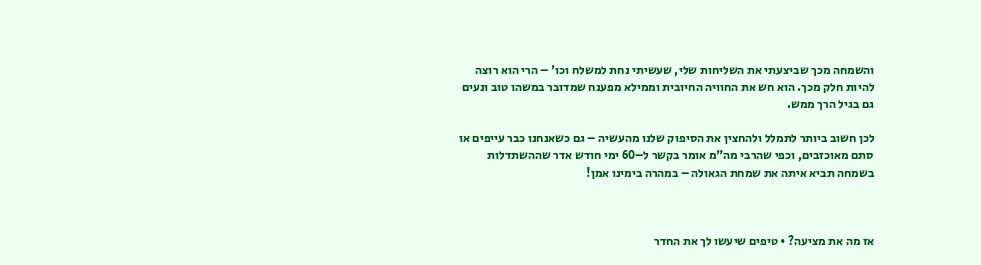והשמחה מכך שביצעתי את השליחות שלי, שעשיתי נחת למשלח וכו' – הרי הוא רוצה להיות חלק מכך. הוא חש את החוויה החיובית וממילא מפענח שמדובר במשהו טוב ונעים גם בגיל הרך ממש.

לכן חשוב ביותר לתמלל ולהחצין את הסיפוק שלנו מהעשיה – גם כשאנחנו כבר עייפים או סתם מאוכזבים, וכפי שהרבי מה"מ אומר בקשר ל–60 ימי חודש אדר שההשתדלות בשמחה תביא איתה את שמחת הגאולה – במהרה בימינו אמן!



אז מה את מציעה? • טיפים שיעשו לך את החדר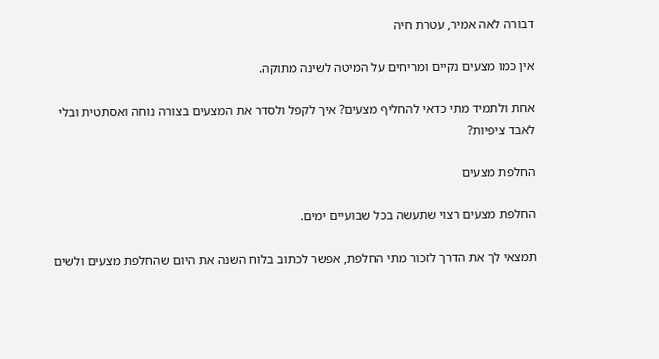דבורה לאה אמיר, עטרת חיה

אין כמו מצעים נקיים ומריחים על המיטה לשינה מתוקה.

אחת ולתמיד מתי כדאי להחליף מצעים? איך לקפל ולסדר את המצעים בצורה נוחה ואסתטית ובלי לאבד ציפיות?

החלפת מצעים

החלפת מצעים רצוי שתעשה בכל שבועיים ימים.

תמצאי לך את הדרך לזכור מתי החלפת, אפשר לכתוב בלוח השנה את היום שהחלפת מצעים ולשים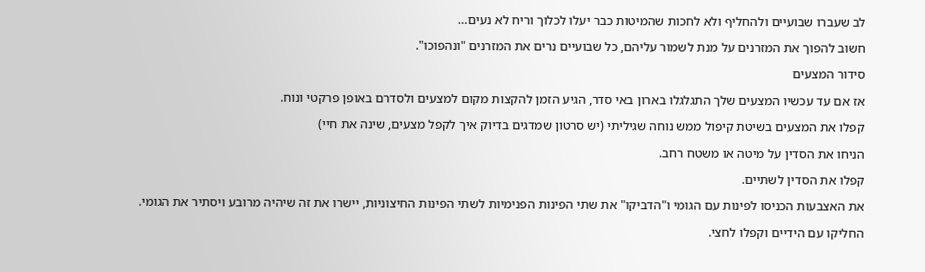לב שעברו שבועיים ולהחליף ולא לחכות שהמיטות כבר יעלו לכלוך וריח לא נעים…

חשוב להפוך את המזרנים על מנת לשמור עליהם, כל שבועיים נרים את המזרנים "ונהפוכו".

סידור המצעים

אז אם עד עכשיו המצעים שלך התגלגלו בארון באי סדר, הגיע הזמן להקצות מקום למצעים ולסדרם באופן פרקטי ונוח.

קפלו את המצעים בשיטת קיפול ממש נוחה שגיליתי (יש סרטון שמדגים בדיוק איך לקפל מצעים, שינה את חיי)

הניחו את הסדין על מיטה או משטח רחב.

קפלו את הסדין לשתיים.

את האצבעות הכניסו לפינות עם הגומי ו"הדביקו" את שתי הפינות הפנימיות לשתי הפינות החיצוניות, יישרו את זה שיהיה מרובע ויסתיר את הגומי.

החליקו עם הידיים וקפלו לחצי.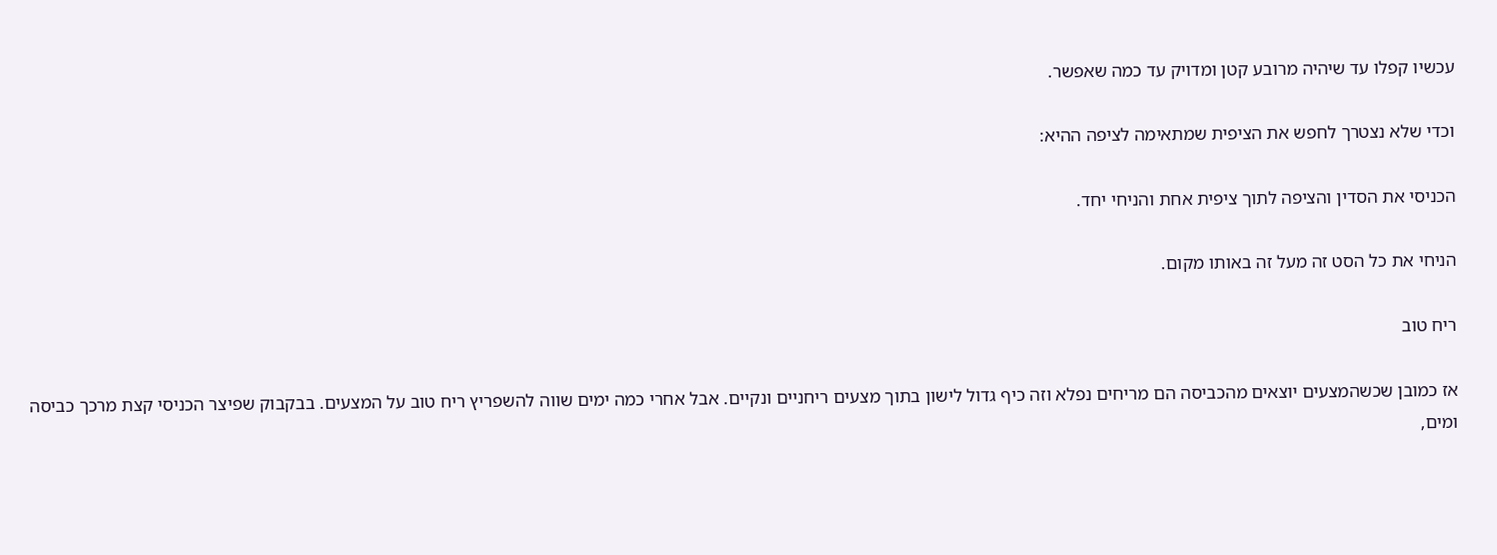עכשיו קפלו עד שיהיה מרובע קטן ומדויק עד כמה שאפשר.

וכדי שלא נצטרך לחפש את הציפית שמתאימה לציפה ההיא:

הכניסי את הסדין והציפה לתוך ציפית אחת והניחי יחד.

הניחי את כל הסט זה מעל זה באותו מקום.

ריח טוב

אז כמובן שכשהמצעים יוצאים מהכביסה הם מריחים נפלא וזה כיף גדול לישון בתוך מצעים ריחניים ונקיים. אבל אחרי כמה ימים שווה להשפריץ ריח טוב על המצעים. בבקבוק שפיצר הכניסי קצת מרכך כביסה ומים,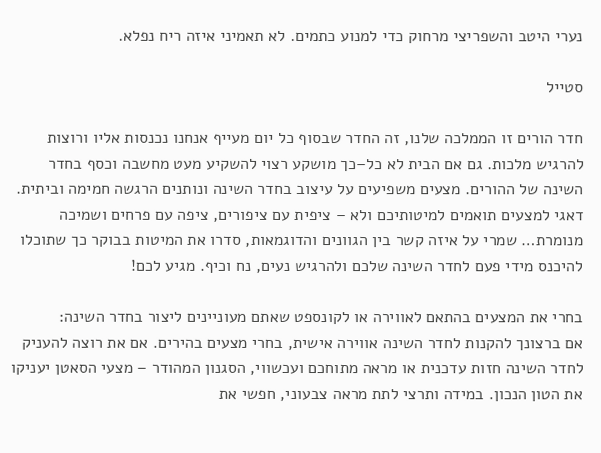נערי היטב והשפריצי מרחוק כדי למנוע כתמים. לא תאמיני איזה ריח נפלא.

סטייל

חדר הורים זו הממלכה שלנו, זה החדר שבסוף כל יום מעייף אנחנו נכנסות אליו ורוצות להרגיש מלכות. גם אם הבית לא כל–כך מושקע רצוי להשקיע מעט מחשבה וכסף בחדר השינה של ההורים. מצעים משפיעים על עיצוב בחדר השינה ונותנים הרגשה חמימה וביתית. דאגי למצעים תואמים למיטותיכם ולא – ציפית עם ציפורים, ציפה עם פרחים ושמיכה מנומרת… שמרי על איזה קשר בין הגוונים והדוגמאות, סדרו את המיטות בבוקר כך שתוכלו להיכנס מידי פעם לחדר השינה שלכם ולהרגיש נעים, נח וכיף. מגיע לכם!

בחרי את המצעים בהתאם לאווירה או לקונספט שאתם מעוניינים ליצור בחדר השינה:
אם ברצונך להקנות לחדר השינה אווירה אישית, בחרי מצעים בהירים. אם את רוצה להעניק לחדר השינה חזות עדכנית או מראה מתוחכם ועכשווי, הסגנון המהודר – מצעי הסאטן יעניקו את הטון הנכון. במידה ותרצי לתת מראה צבעוני, חפשי את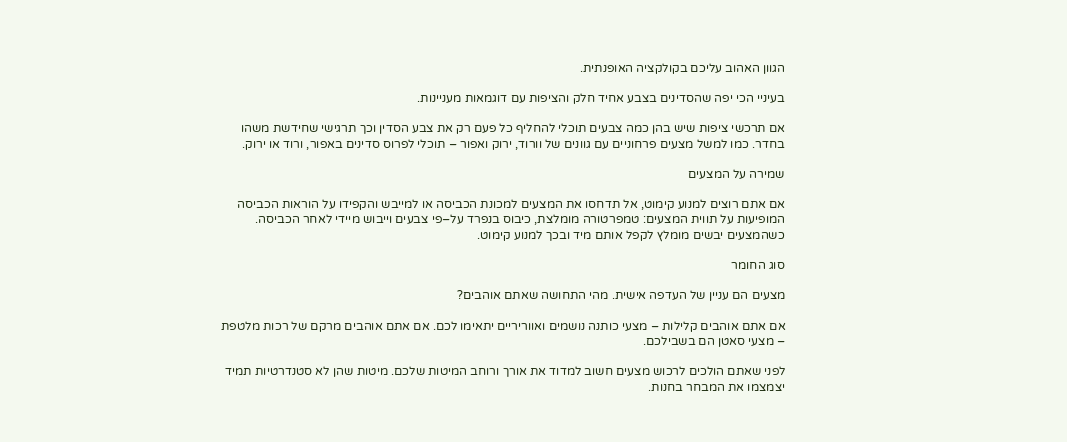הגוון האהוב עליכם בקולקציה האופנתית.

בעיניי הכי יפה שהסדינים בצבע אחיד חלק והציפות עם דוגמאות מעניינות.

אם תרכשי ציפות שיש בהן כמה צבעים תוכלי להחליף כל פעם רק את צבע הסדין וכך תרגישי שחידשת משהו בחדר. כמו למשל מצעים פרחוניים עם גוונים של וורוד, ירוק ואפור – תוכלי לפרוס סדינים באפור, ורוד או ירוק.

שמירה על המצעים

אם אתם רוצים למנוע קימוט, אל תדחסו את המצעים למכונת הכביסה או למייבש והקפידו על הוראות הכביסה המופיעות על תווית המצעים: טמפרטורה מומלצת, כיבוס בנפרד על–פי צבעים וייבוש מיידי לאחר הכביסה. כשהמצעים יבשים מומלץ לקפל אותם מיד ובכך למנוע קימוט.

סוג החומר

מצעים הם עניין של העדפה אישית. מהי התחושה שאתם אוהבים?

אם אתם אוהבים קלילות – מצעי כותנה נושמים ואווריריים יתאימו לכם. אם אתם אוהבים מרקם של רכות מלטפת – מצעי סאטן הם בשבילכם.

לפני שאתם הולכים לרכוש מצעים חשוב למדוד את אורך ורוחב המיטות שלכם. מיטות שהן לא סטנדרטיות תמיד יצמצמו את המבחר בחנות.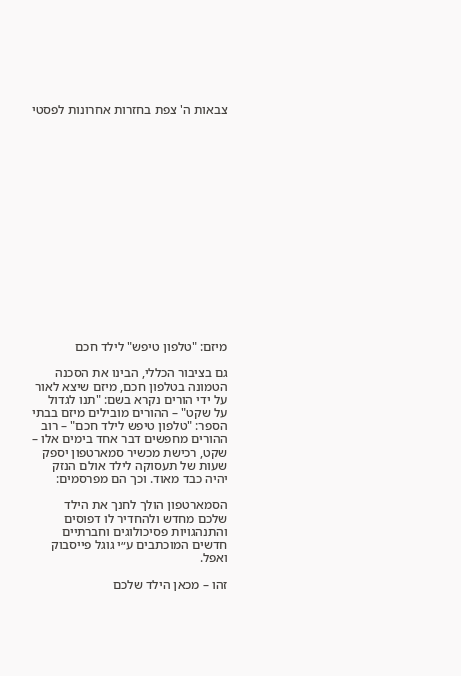צבאות ה' צפת בחזרות אחרונות לפסטי

















מיזם: "טלפון טיפש" לילד חכם

גם בציבור הכללי, הבינו את הסכנה הטמונה בטלפון חכם, מיזם שיצא לאור על ידי הורים נקרא בשם: "תנו לגדול על שקט" – ההורים מובילים מיזם בבתי הספר: "טלפון טיפש לילד חכם" – רוב ההורים מחפשים דבר אחד בימים אלו – שקט, רכישת מכשיר סמארטפון יספק שעות של תעסוקה לילד אולם הנזק יהיה כבד מאוד. וכך הם מפרסמים:

הסמארטפון הולך לחנך את הילד שלכם מחדש ולהחדיר לו דפוסים והתנהגויות פסיכולוגים וחברתיים חדשים המוכתבים ע״י גוגל פייסבוק ואפל.

זהו – מכאן הילד שלכם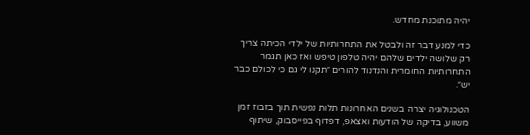יהיה מתוכנת מחדש.

כדי למנע דבר זה ולבטל את התחרותיות של ילדי הכיתה צריך רק שלושה ילדים שלהם יהיה טלפון טיפש ואז כאן תגמר התחרותיות החומרית והנדנוד להורים ״תקנו לי גם כי לכולם כבר יש״.

הטכנולוגיה יצרה בשנים האחרונות תלות נפשית תוך בזבוז זמן משווע, בדיקה של הודעות ואצאפ, דפדוף בפייסבוק, שיתוף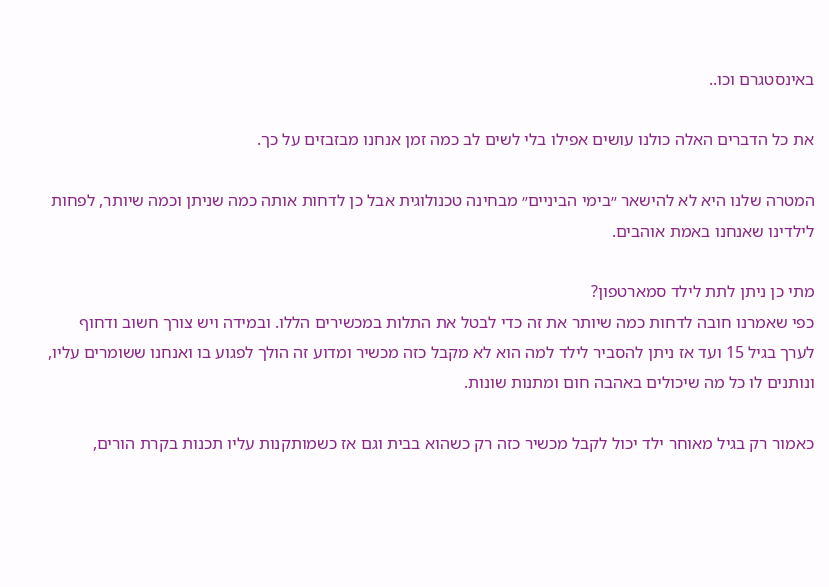באינסטגרם וכו..

את כל הדברים האלה כולנו עושים אפילו בלי לשים לב כמה זמן אנחנו מבזבזים על כך.

המטרה שלנו היא לא להישאר ״בימי הביניים״ מבחינה טכנולוגית אבל כן לדחות אותה כמה שניתן וכמה שיותר, לפחות לילדינו שאנחנו באמת אוהבים.

מתי כן ניתן לתת לילד סמארטפון?
כפי שאמרנו חובה לדחות כמה שיותר את זה כדי לבטל את התלות במכשירים הללו. ובמידה ויש צורך חשוב ודחוף לערך בגיל 15 ועד אז ניתן להסביר לילד למה הוא לא מקבל כזה מכשיר ומדוע זה הולך לפגוע בו ואנחנו ששומרים עליו, ונותנים לו כל מה שיכולים באהבה חום ומתנות שונות.

כאמור רק בגיל מאוחר ילד יכול לקבל מכשיר כזה רק כשהוא בבית וגם אז כשמותקנות עליו תכנות בקרת הורים,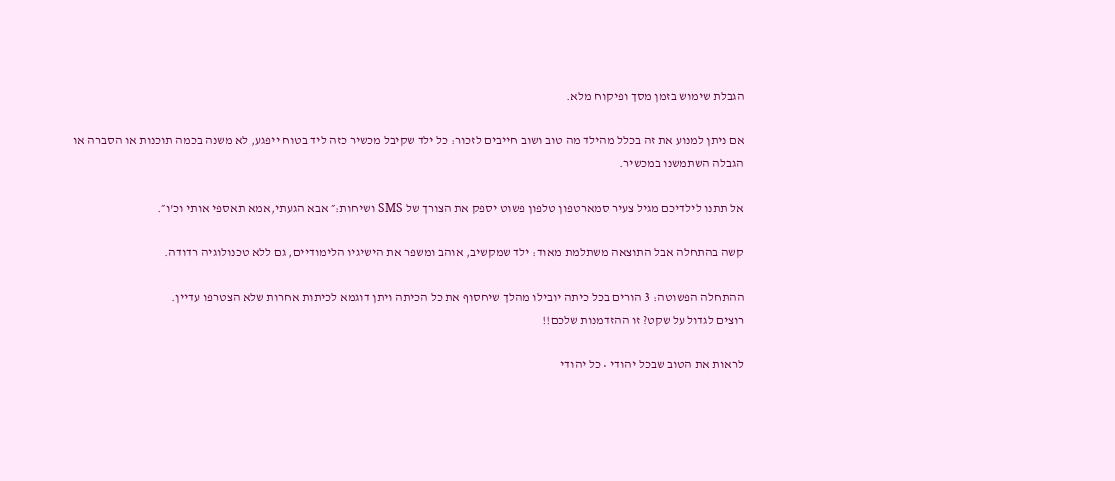הגבלת שימוש בזמן מסך ופיקוח מלא.

אם ניתן למנוע את זה בכלל מהילד מה טוב ושוב חייבים לזכור: כל ילד שקיבל מכשיר כזה ליד בטוח ייפגע, לא משנה בכמה תוכנות או הסברה או הגבלה השתמשנו במכשיר.

אל תתנו לילדיכם מגיל צעיר סמארטפון טלפון פשוט יספק את הצורך של SMS ושיחות:״ אבא הגעתי,אמא תאספי אותי וכ'ו״.

קשה בהתחלה אבל התוצאה משתלמת מאוד: ילד שמקשיב, אוהב ומשפר את הישיגיו הלימודיים, גם ללא טכנולוגיה רדודה.

ההתחלה הפשוטה: 3 הורים בכל כיתה יובילו מהלך שיחסוף את כל הכיתה ויתן דוגמא לכיתות אחרות שלא הצטרפו עדיין.
רוצים לגדול על שקט? זו ההזדמנות שלכם!!

לראות את הטוב שבכל יהודי • כל יהודי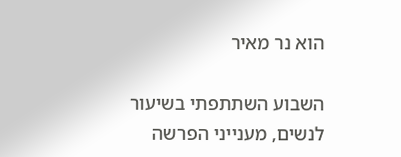הוא נר מאיר

השבוע השתתפתי בשיעור לנשים, מענייני הפרשה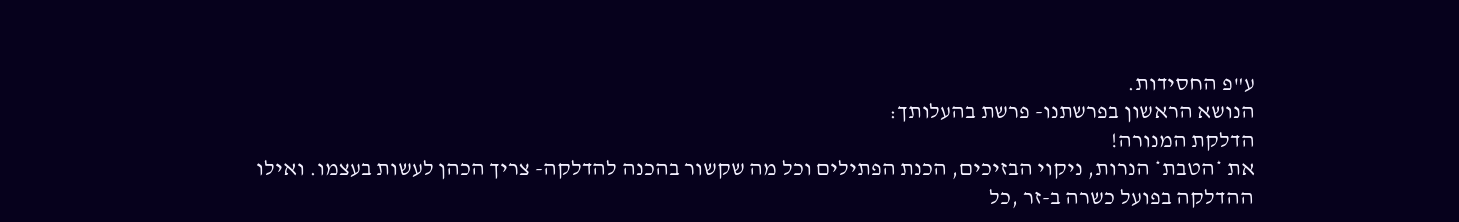ע"פ החסידות.
הנושא הראשון בפרשתנו- פרשת בהעלותך:
הדלקת המנורה!
את *הטבת* הנרות, ניקוי הבזיכים, הכנת הפתילים וכל מה שקשור בהכנה להדלקה- צריך הכהן לעשות בעצמו. ואילו ההדלקה בפועל כשרה ב-זר ,כל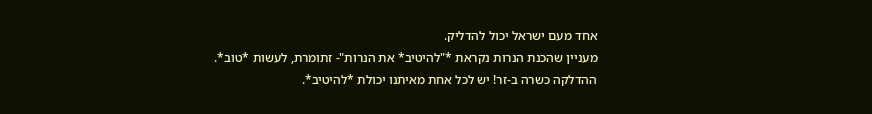אחד מעם ישראל יכול להדליק.
מעניין שהכנת הנרות נקראת *"להיטיב* את הנרות"- זתומרת, לעשות *טוב*.
ההדלקה כשרה ב-זר! יש לכל אחת מאיתנו יכולת *להיטיב*.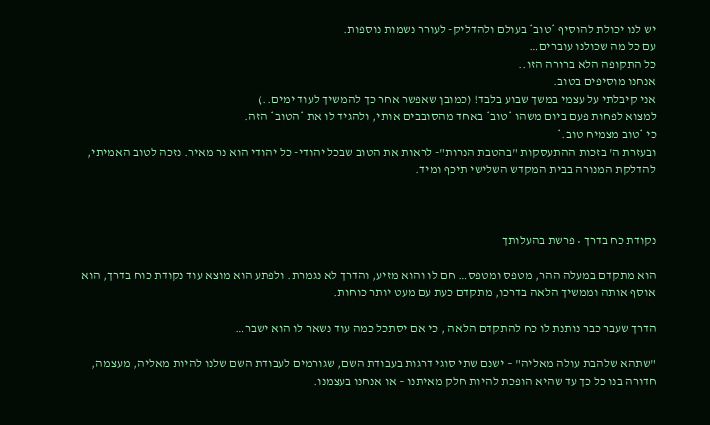יש לנו יכולת להוסיף *טוב* בעולם ולהדליק- לעורר נשמות נוספות.
עם כל מה שכולנו עוברים…
כל התקופה הלא ברורה הזו..
אנחנו מוסיפים בטוב.
אני קיבלתי על עצמי במשך שבוע בלבד! (כמובן שאפשר אחר כך להמשיך לעוד ימים..)
למצוא לפחות פעם ביום משהו *טוב* באחד מהסובבים אותי, ולהגיד לו את *הטוב* הזה.
כי *טוב מצמיח טוב.*
ובעזרת ה' בזכות ההתעסקות "בהטבת הנרות"- לראות את הטוב שבכל יהודי- כל יהודי הוא נר מאיר. נזכה לטוב האמיתי, להדלקת המנורה בבית המקדש השלישי תיכף ומיד.



נקודת כח בדרך • פרשת בהעלותך

הוא מתקדם במעלה ההר, מטפס ומטפס… חם לו והוא מזיע, והדרך לא נגמרת. ולפתע הוא מוצא עוד נקודת כוח בדרך, הוא אוסף אותה וממשיך הלאה בדרכו, מתקדם כעת עם מעט יותר כוחות.

הדרך שעבר כבר נותנת לו כח להתקדם הלאה , כי אם יסתכל כמה עוד נשאר לו הוא ישבר…

"שתהא שלהבת עולה מאליה" – ישנם שתי סוגי דרגות בעבודת השם, שגורמים לעבודת השם שלנו להיות מאליה, מעצמה, חדורה בנו כל כך עד שהיא הופכת להיות חלק מאיתנו – או אנחנו בעצמנו.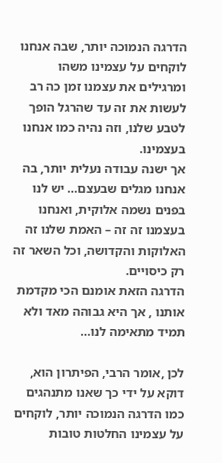הדרגה הנמוכה יותר, שבה אנחנו לוקחים על עצמינו משהו ומרגילים את עצמנו זמן כה רב לעשות את זה עד שהרגל הופך לטבע שלנו, וזה נהיה כמו אנחנו בעצמינו.
אך ישנה עבודה נעלית יותר, בה אנחנו מגלים שבעצם… יש לנו בפנים נשמה אלוקית, ואנחנו בעצמנו זה זה – האמת שלנו זה האלוקות והקדושה, וכל השאר זה רק כיסויים.
הדרגה הזאת אומנם הכי מקדמת אותנו , אך היא גבוהה מאד ולא תמיד מתאימה לנו…

לכן ,אומר הרבי, הפיתרון הוא, דוקא על ידי כך שאנו מתנהגים כמו הדרגה הנמוכה יותר, לוקחים על עצמינו החלטות טובות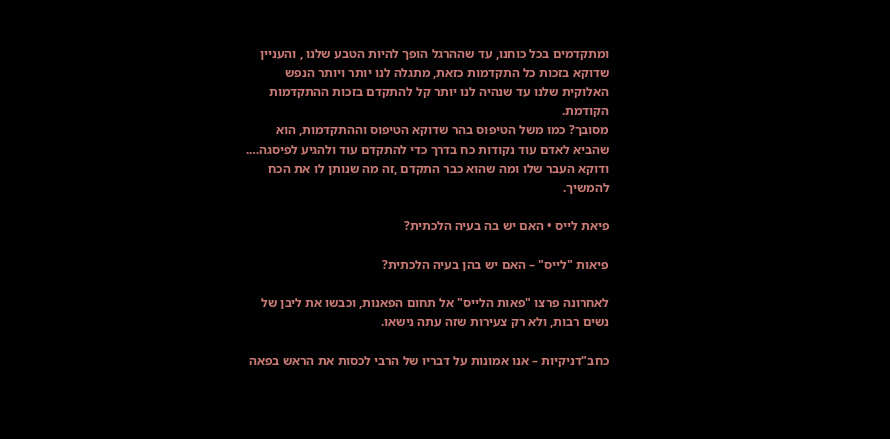ומתקדמים בכל כוחנו, עד שההרגל הופך להיות הטבע שלנו , והעניין שדוקא בזכות כל התקדמות כזאת, מתגלה לנו יותר ויותר הנפש האלוקית שלנו עד שנהיה לנו יותר קל להתקדם בזכות ההתקדמות הקודמת.
מסובך? כמו משל הטיפוס בהר שדוקא הטיפוס וההתקדמות, הוא שהביא לאדם עוד נקודות כח בדרך כדי להתקדם עוד ולהגיע לפיסגה….
ודוקא העבר שלו ומה שהוא כבר התקדם ,זה מה שנותן לו את הכח להמשיך.

פיאת לייס • האם יש בה בעיה הלכתית?

פיאות "לייס" – האם יש בהן בעיה הלכתית?

לאחרונה פרצו "פאות הלייס" אל תחום הפאנות, וכבשו את ליבן של נשים רבות, ולא רק צעירות שזה עתה נישאו.

כחב"דניקיות – אנו אמונות על דבריו של הרבי לכסות את הראש בפאה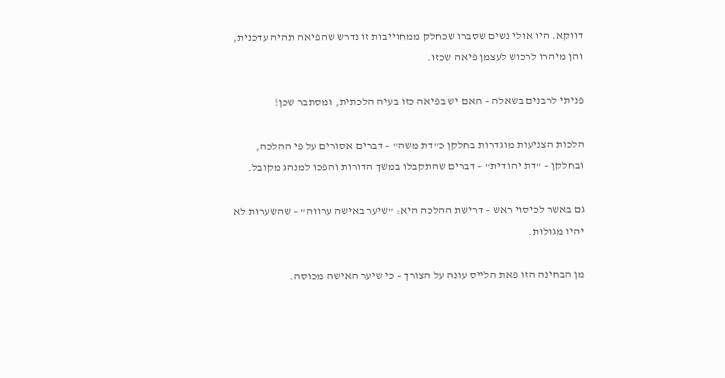דווקא. היו אולי נשים שסברו שכחלק ממחוייבות זו נדרש שהפיאה תהיה עדכנית, והן מיהרו לרכוש לעצמן פיאה שכזו.

פניתי לרבנים בשאלה – האם יש בפיאה כזו בעיה הלכתית, ומסתבר שכן!

הלכות הצניעות מוגדרות בחלקן כ"דת משה" – דברים אסורים על פי ההלכה, ובחלקן – "דת יהודית" – דברים שהתקבלו במשך הדורות והפכו למנהג מקובל.

גם באשר לכיסוי ראש – דרישת ההלכה היא: "שיער באישה ערווה" – שהשערות לא יהיו מגולות.

מן הבחינה הזו פאת הלייס עונה על הצורך – כי שיער האישה מכוסה.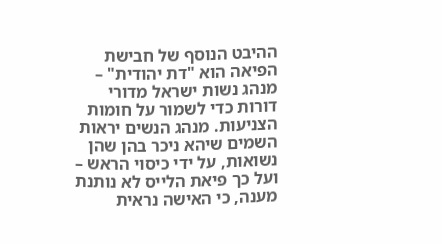ההיבט הנוסף של חבישת הפיאה הוא "דת יהודית" – מנהג נשות ישראל מדורי דורות כדי לשמור על חומות הצניעות. מנהג הנשים יראות השמים שיהא ניכר בהן שהן נשואות, על ידי כיסוי הראש – ועל כך פיאת הלייס לא נותנת מענה, כי האישה נראית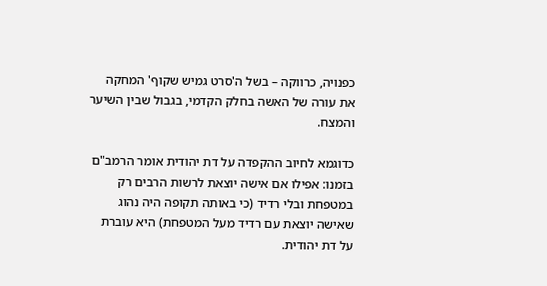כפנויה, כרווקה – בשל ה'סרט גמיש שקוף' המחקה את עורה של האשה בחלק הקדמי, בגבול שבין השיער והמצח.

כדוגמא לחיוב ההקפדה על דת יהודית אומר הרמב"ם בזמנו: אפילו אם אישה יוצאת לרשות הרבים רק במטפחת ובלי רדיד (כי באותה תקופה היה נהוג שאישה יוצאת עם רדיד מעל המטפחת) היא עוברת על דת יהודית.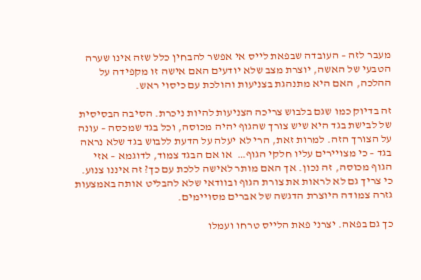מעבר לזה – העובדה שבפאת לייס אי אפשר להבחין כלל שזה אינו שערה הטבעי של האשה, יוצרת מצב שלא יודעים האם אישה זו מקפידה על ההלכה, האם היא מתנהגת בצניעות והולכת עם כיסוי ראש.

זה בדיוק כמו שגם בלבוש צריכה הצניעות להיות ניכרת. הסיבה הבסיסית של לבישת בגד היא שיש צורך שהגוף יהיה מכוסה, וכל בגד שמכסה – עונה על הצורך הזה. למרות זאת, הרי לא יעלה על הדעת ללבוש בגד שלא נראה בגד – כי מצויירים עליו חלקי הגוף…  או אם הבגד צמוד, לדוגמא – אזי הגוף מכוסה, זה נכון. אך האם מותר לאישה ללכת עם כך? זה איננו צנוע. כי צריך גם לא לראות את צורת הגוף ובוודאי שלא להבליט אותה באמצעות גזרה צמודה היוצרת הדגשה של אברים מסויימים.

כך גם בפאה. יצרני פאת הלייס טרחו ועמלו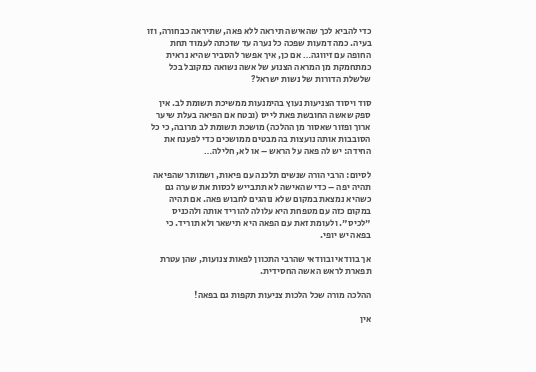כדי להביא לכך שהאישה תיראה ללא פאה, שתיראה כבחורה, וזו בעיה. כמה דמעות שפכה כל נערה עד שזכתה לעמוד תחת החופה עם זיווגה… אם כן, איך אפשר להסביר שהיא נראית כמתחמקת מן המראה הצנוע של אשה נשואה כמקובל בכל שלשלת הדורות של נשות ישראל?

סוד ויסוד הצניעות נעוץ בהימנעות ממשיכת תשומת לב. אין ספק שאשה החובשת פאת לייס (ובטח אם הפיאה בעלת שיער ארוך ופזור שאסור מן ההלכה) מושכת תשומת לב מרובה, כי כל הסובבות אותה נועצות בה מבטים ממושכים כדי לפענח את החידה: יש לה פאה על הראש – או לא, חלילה…

לסיום: הרבי הורה שנשים תלכנה עם פיאות, ושמותר שהפיאה תהיה יפה – כדי שהאישה לא תתבייש לכסות את שערה גם כשהיא נמצאת במקום שלא נוהגים לחבוש פאה. אם תהיה במקום כזה עם מטפחת היא עלולה להוריד אותה ולהכניס "לכיס". ולעומת זאת עם הפאה היא תישאר ולא תוריד. כי בפאה יש יופי.

אך בוודאי ובוודאי שהרבי התכוון לפאות צנועות, שהן עטרת תפארת לראש האשה החסידית.

ההלכה מורה שכל הלכות צניעות תקפות גם בפאה!

אין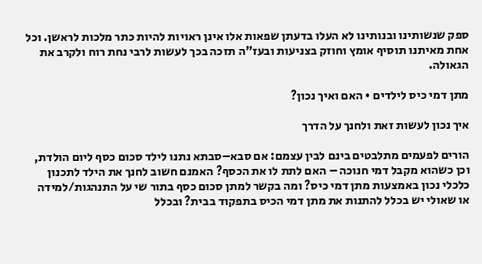ספק שנשותינו ובנותינו לא העלו בדעתן שפאות אלו אינן ראויות להיות כתר מלכות לראשן. וכל אחת מאיתנו תוסיף אומץ וחוזק בצניעות ובעז"ה תזכה בכך לעשות לרבי נחת רוח ולקרב את הגאולה.

מתן דמי כיס לילדים • האם ואיך נכון?

איך נכון לעשות זאת ולחנך על הדרך

הורים לפעמים מתלבטים בינם לבין עצמם: אם סבא–סבתא נתנו לילד סכום כסף ליום הולדת, וכן כשהוא מקבל דמי חנוכה – האם לתת לו את הכסף? האמנם חשוב לחנך את הילד לתכנון כלכלי נכון באמצעות מתן דמי כיס? ומה בקשר למתן סכום כסף בתור שי על התנהגות/למידה או שאולי יש בכלל להתנות את מתן דמי הכיס בתפקוד בבית? ובכלל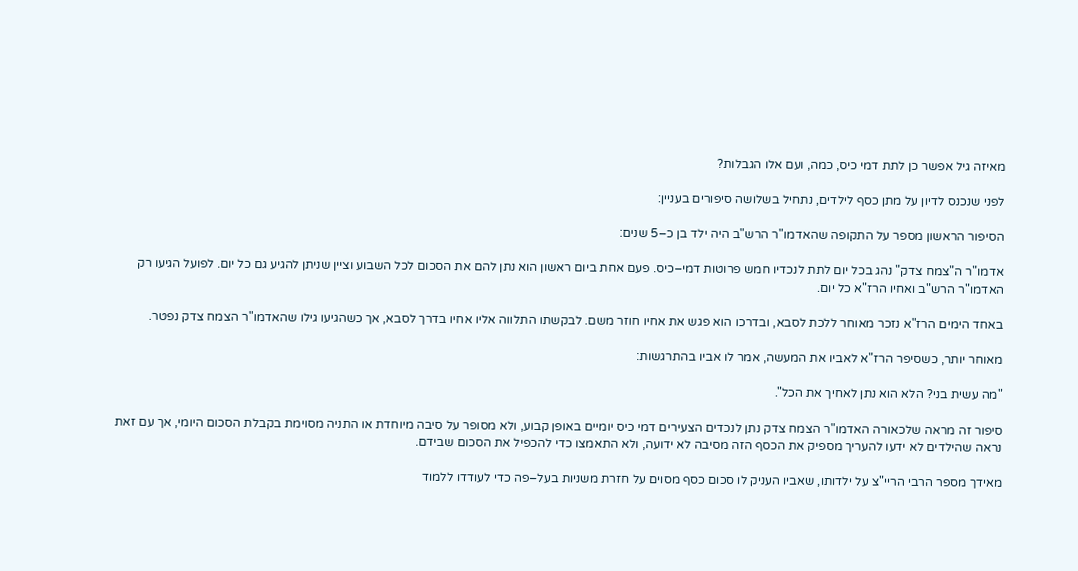מאיזה גיל אפשר כן לתת דמי כיס, כמה, ועם אלו הגבלות?

לפני שנכנס לדיון על מתן כסף לילדים, נתחיל בשלושה סיפורים בעניין:

הסיפור הראשון מספר על התקופה שהאדמו"ר הרש"ב היה ילד בן כ–5 שנים:

אדמו"ר ה"צמח צדק" נהג בכל יום לתת לנכדיו חמש פרוטות דמי–כיס. פעם אחת ביום ראשון הוא נתן להם את הסכום לכל השבוע וציין שניתן להגיע גם כל יום. לפועל הגיעו רק האדמו"ר הרש"ב ואחיו הרז"א כל יום.

באחד הימים הרז"א נזכר מאוחר ללכת לסבא, ובדרכו הוא פגש את אחיו חוזר משם. לבקשתו התלווה אליו אחיו בדרך לסבא, אך כשהגיעו גילו שהאדמו"ר הצמח צדק נפטר.

מאוחר יותר, כשסיפר הרז"א לאביו את המעשה, אמר לו אביו בהתרגשות:

"מה עשית בני? הלא הוא נתן לאחיך את הכל".

סיפור זה מראה שלכאורה האדמו"ר הצמח צדק נתן לנכדים הצעירים דמי כיס יומיים באופן קבוע, ולא מסופר על סיבה מיוחדת או התניה מסוימת בקבלת הסכום היומי, אך עם זאת נראה שהילדים לא ידעו להעריך מספיק את הכסף הזה מסיבה לא ידועה, ולא התאמצו כדי להכפיל את הסכום שבידם.

מאידך מספר הרבי הריי"צ על ילדותו, שאביו העניק לו סכום כסף מסוים על חזרת משניות בעל–פה כדי לעודדו ללמוד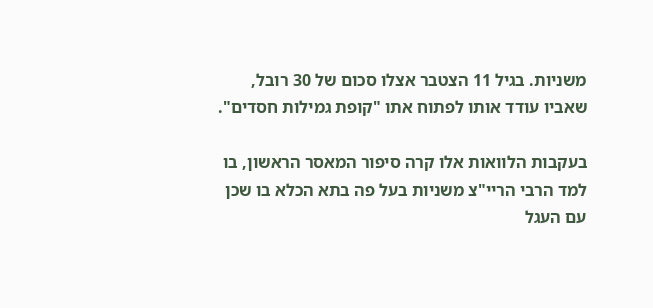משניות. בגיל 11 הצטבר אצלו סכום של 30 רובל, שאביו עודד אותו לפתוח אתו "קופת גמילות חסדים".

בעקבות הלוואות אלו קרה סיפור המאסר הראשון, בו למד הרבי הריי"צ משניות בעל פה בתא הכלא בו שכן עם העגל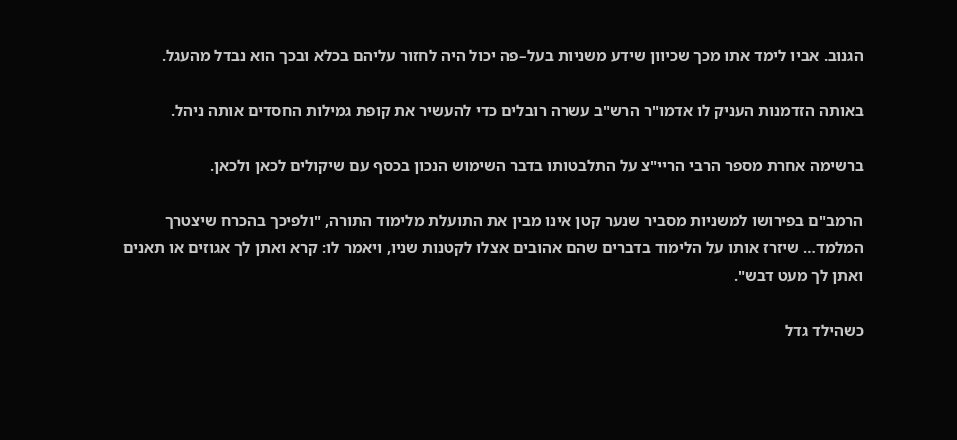הגנוב. אביו לימד אתו מכך שכיוון שידע משניות בעל–פה יכול היה לחזור עליהם בכלא ובכך הוא נבדל מהעגל.

באותה הזדמנות העניק לו אדמו"ר הרש"ב עשרה רובלים כדי להעשיר את קופת גמילות החסדים אותה ניהל.

ברשימה אחרת מספר הרבי הריי"צ על התלבטותו בדבר השימוש הנכון בכסף עם שיקולים לכאן ולכאן.

הרמב"ם בפירושו למשניות מסביר שנער קטן אינו מבין את התועלת מלימוד התורה, "ולפיכך בהכרח שיצטרך המלמד… שיזרז אותו על הלימוד בדברים שהם אהובים אצלו לקטנות שניו, ויאמר לו: קרא ואתן לך אגוזים או תאנים ואתן לך מעט דבש".

כשהילד גדל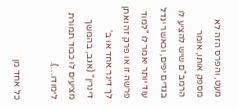מעט, והפרס הזה לא מספק אותו, אומר הרמב"ם שיש להציע לו בגדים יפים, וכאשר יגדל עוד יותר יאמר לו "למוד פרשה זו או פרק זה ואתן לך דינר אחד או ב' דינרין" (אגב, בהמשך מציעים לו כבוד תמורת לימודו…).

כל אחד מן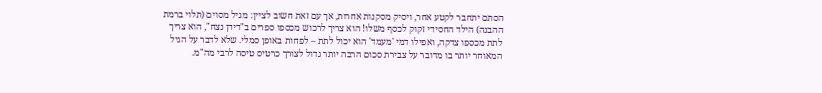הסתם יתחבר לקטע אחר, ויסיק מסקנות אחרות, אך עם זאת חשוב לציין: מגיל מסוים (תלוי ברמת ההבנה) הילד החסידי זקוק לכסף משלו! הוא צריך לרכוש מכספו ספרים ב"דידן נצח", הוא צריך לתת מכספו צדקה, ואפילו דמי 'מעמד' הוא יכול לתת – לפחות באופן סמלי. שלא לדבר על הגיל המאוחר יותר בו מדובר על צבירת סכום הרבה יותר גדול לצורך כרטיס טיסה לרבי מה"מ.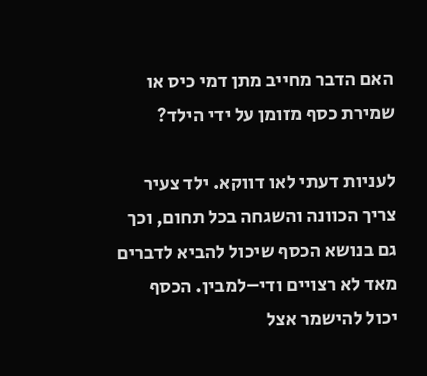האם הדבר מחייב מתן דמי כיס או שמירת כסף מזומן על ידי הילד?

לעניות דעתי לאו דווקא. ילד צעיר צריך הכוונה והשגחה בכל תחום, וכך גם בנושא הכסף שיכול להביא לדברים מאד לא רצויים ודי–למבין. הכסף יכול להישמר אצל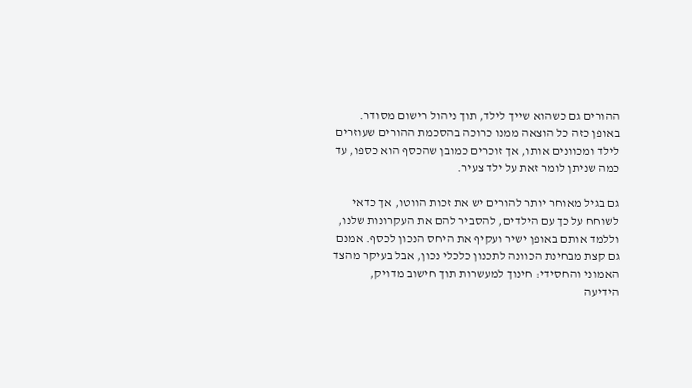ההורים גם כשהוא שייך לילד, תוך ניהול רישום מסודר. באופן כזה כל הוצאה ממנו כרוכה בהסכמת ההורים שעוזרים לילד ומכוונים אותו, אך זוכרים כמובן שהכסף הוא כספו, עד כמה שניתן לומר זאת על ילד צעיר.

גם בגיל מאוחר יותר להורים יש את זכות הווטו, אך כדאי לשוחח על כך עם הילדים, להסביר להם את העקרונות שלנו, וללמד אותם באופן ישיר ועקיף את היחס הנכון לכסף. אמנם גם קצת מבחינת הכוונה לתכנון כלכלי נכון, אבל בעיקר מהצד האמוני והחסידי: חינוך למעשרות תוך חישוב מדויק, הידיעה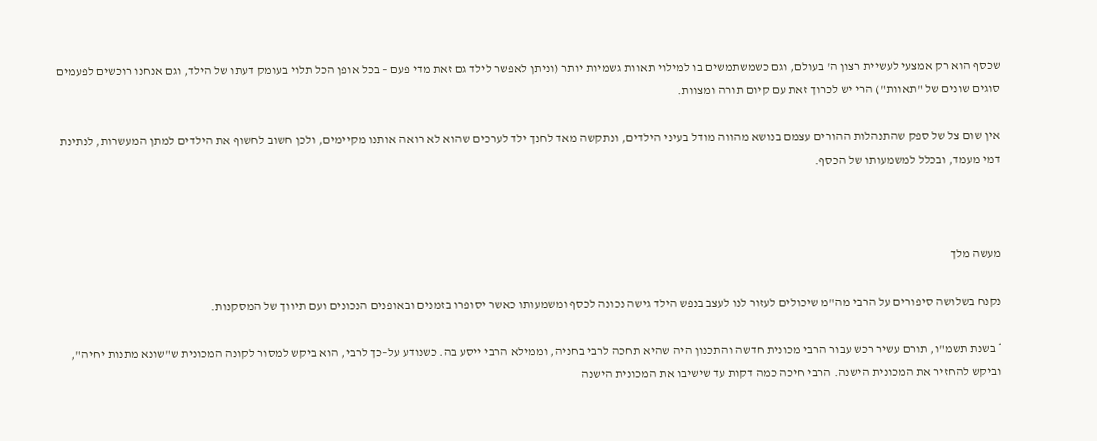שכסף הוא רק אמצעי לעשיית רצון ה' בעולם, וגם כשמשתמשים בו למילוי תאוות גשמיות יותר (וניתן לאפשר לילד גם זאת מדי פעם – בכל אופן הכל תלוי בעומק דעתו של הילד, וגם אנחנו רוכשים לפעמים סוגים שונים של "תאוות") הרי יש לכרוך זאת עם קיום תורה ומצוות.

אין שום צל של ספק שהתנהלות ההורים עצמם בנושא מהווה מודל בעיני הילדים, ונתקשה מאד לחנך ילד לערכים שהוא לא רואה אותנו מקיימים, ולכן חשוב לחשוף את הילדים למתן המעשרות, לנתינת דמי מעמד, ובכלל למשמעותו של הכסף.



מעשה מלך

נקנח בשלושה סיפורים על הרבי מה"מ שיכולים לעזור לנו לעצב בנפש הילד גישה נכונה לכסף ומשמעותו כאשר יסופרו בזמנים ובאופנים הנכונים ועם תיווך של המסקנות.

* בשנת תשמ"ו, תורם עשיר רכש עבור הרבי מכונית חדשה והתכנון היה שהיא תחכה לרבי בחניה, וממילא הרבי ייסע בה. כשנודע על–כך לרבי, הוא ביקש למסור לקונה המכונית ש"שונא מתנות יחיה", וביקש להחזיר את המכונית הישנה. הרבי חיכה כמה דקות עד שישיבו את המכונית הישנה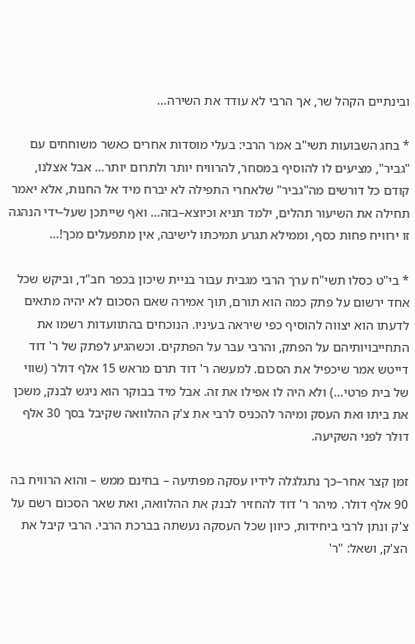ובינתיים הקהל שר, אך הרבי לא עודד את השירה…

* בחג השבועות תשי"ב אמר הרבי: בעלי מוסדות אחרים כאשר משוחחים עם "גביר", מציעים לו להוסיף במסחר, להרוויח יותר ולתרום יותר… אבל אצלנו, קודם כל דורשים מה"גביר" שלאחרי התפילה לא יברח מיד אל החנות, אלא יאמר תחילה את השיעור תהלים, ילמד תניא וכיוצא–בזה… ואף שייתכן שעל–ידי הנהגה זו ירוויח פחות כסף, וממילא תגרע תמיכתו לישיבה, אין מתפעלים מכך!…

* בי"ט כסלו תשי"ח ערך הרבי מגבית עבור בניית שיכון בכפר חב"ד, וביקש שכל אחד ירשום על פתק כמה הוא תורם, תוך אמירה שאם הסכום לא יהיה מתאים לדעתו הוא יצווה להוסיף כפי שיראה בעיניו. הנוכחים בהתוועדות רשמו את התחייבויותיהם על הפתק, והרבי עבר על הפתקים. וכשהגיע לפתק של ר' דוד דייטש אמר שיכפיל את הסכום. למעשה ר' דוד תרם מראש 15 אלף דולר (שווי של בית פרטי…) ולא היה לו אפילו את זה. אבל מיד בבוקר הוא ניגש לבנק, משכן את ביתו ואת העסק ומיהר להכניס לרבי את צ'ק ההלוואה שקיבל בסך 30 אלף דולר לפני השקיעה.

זמן קצר אחר–כך נתגלגלה לידיו עסקה מפתיעה – בחינם ממש – והוא הרוויח בה 90 אלף דולר. מיהר ר' דוד להחזיר לבנק את ההלוואה, ואת שאר הסכום רשם על צ'ק ונתן לרבי ביחידות, כיוון שכל העסקה נעשתה בברכת הרבי. הרבי קיבל את הצ'ק, ושאל: "ר'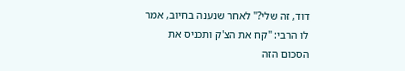דוד, זה שלי?" לאחר שנענה בחיוב, אמר לו הרבי: "קח את הצ'ק ותכניס את הסכום הזה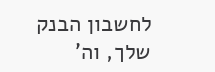לחשבון הבנק שלך, וה'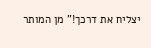יצליח את דרכך!" מן המותר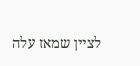לציין שמאז עלה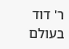ר' דוד בעולם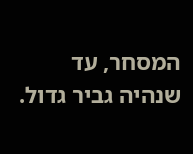המסחר, עד שנהיה גביר גדול.